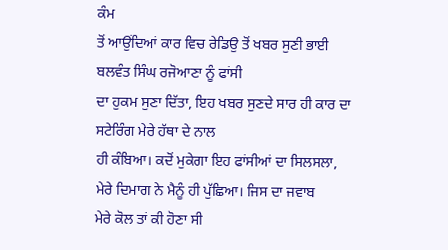ਕੰਮ
ਤੋਂ ਆਉਂਦਿਆਂ ਕਾਰ ਵਿਚ ਰੇਡਿਉ ਤੋਂ ਖਬਰ ਸੁਣੀ ਭਾਈ ਬਲਵੰਤ ਸਿੰਘ ਰਜੋਆਣਾ ਨੂੰ ਫਾਂਸੀ
ਦਾ ਹੁਕਮ ਸੁਣਾ ਦਿੱਤਾ, ਇਹ ਖਬਰ ਸੁਣਦੇ ਸਾਰ ਹੀ ਕਾਰ ਦਾ ਸਟੇਰਿੰਗ ਮੇਰੇ ਹੱਥਾ ਦੇ ਨਾਲ
ਹੀ ਕੰਬਿਆ। ਕਦੋਂ ਮੁਕੇਗਾ ਇਹ ਫਾਂਸੀਆਂ ਦਾ ਸਿਲਸਲਾ,
ਮੇਰੇ ਦਿਮਾਗ ਨੇ ਮੈਨੂੰ ਹੀ ਪੁੱਛਿਆ। ਜਿਸ ਦਾ ਜਵਾਬ
ਮੇਰੇ ਕੋਲ ਤਾਂ ਕੀ ਹੋਣਾ ਸੀ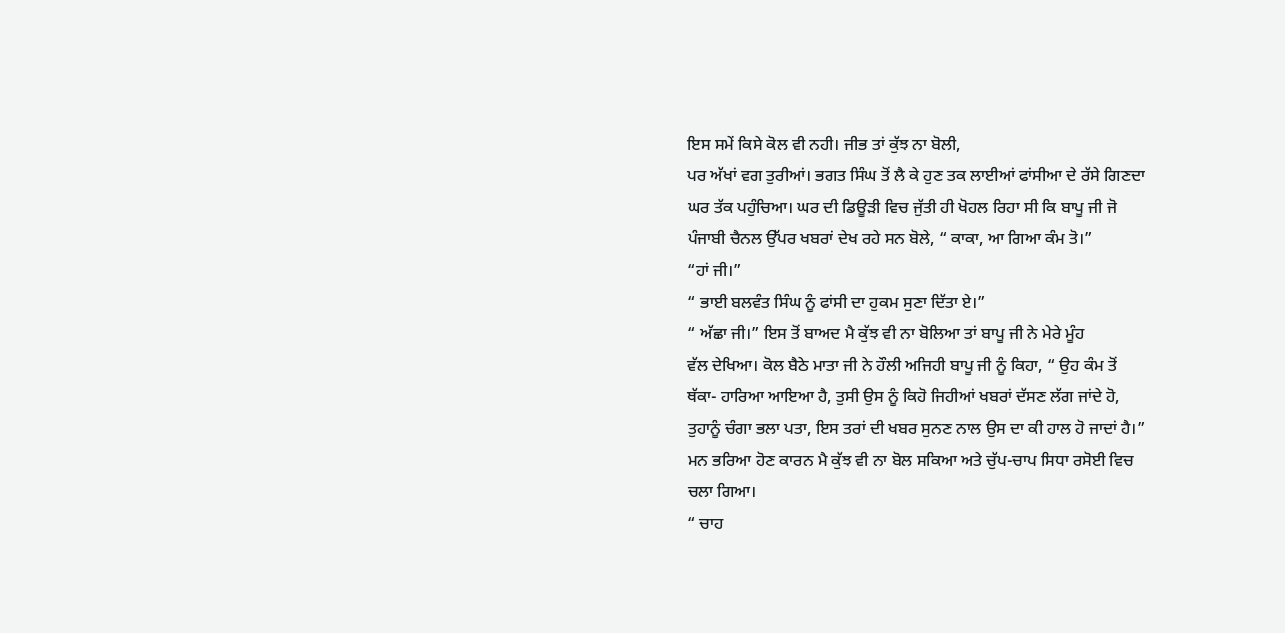ਇਸ ਸਮੇਂ ਕਿਸੇ ਕੋਲ ਵੀ ਨਹੀ। ਜੀਭ ਤਾਂ ਕੁੱਝ ਨਾ ਬੋਲੀ,
ਪਰ ਅੱਖਾਂ ਵਗ ਤੁਰੀਆਂ। ਭਗਤ ਸਿੰਘ ਤੋਂ ਲੈ ਕੇ ਹੁਣ ਤਕ ਲਾਈਆਂ ਫਾਂਸੀਆ ਦੇ ਰੱਸੇ ਗਿਣਦਾ
ਘਰ ਤੱਕ ਪਹੁੰਚਿਆ। ਘਰ ਦੀ ਡਿਊੜੀ ਵਿਚ ਜੁੱਤੀ ਹੀ ਖੋਹਲ ਰਿਹਾ ਸੀ ਕਿ ਬਾਪੂ ਜੀ ਜੋ
ਪੰਜਾਬੀ ਚੈਨਲ ਉੱਪਰ ਖਬਰਾਂ ਦੇਖ ਰਹੇ ਸਨ ਬੋਲੇ, “ ਕਾਕਾ, ਆ ਗਿਆ ਕੰਮ ਤੋ।”
“ਹਾਂ ਜੀ।”
“ ਭਾਈ ਬਲਵੰਤ ਸਿੰਘ ਨੂੰ ਫਾਂਸੀ ਦਾ ਹੁਕਮ ਸੁਣਾ ਦਿੱਤਾ ਏ।”
“ ਅੱਛਾ ਜੀ।” ਇਸ ਤੋਂ ਬਾਅਦ ਮੈ ਕੁੱਝ ਵੀ ਨਾ ਬੋਲਿਆ ਤਾਂ ਬਾਪੂ ਜੀ ਨੇ ਮੇਰੇ ਮੂੰਹ
ਵੱਲ ਦੇਖਿਆ। ਕੋਲ ਬੈਠੇ ਮਾਤਾ ਜੀ ਨੇ ਹੌਲੀ ਅਜਿਹੀ ਬਾਪੂ ਜੀ ਨੂੰ ਕਿਹਾ, “ ਉਹ ਕੰਮ ਤੋਂ
ਥੱਕਾ- ਹਾਰਿਆ ਆਇਆ ਹੈ, ਤੁਸੀ ਉਸ ਨੂੰ ਕਿਹੋ ਜਿਹੀਆਂ ਖਬਰਾਂ ਦੱਸਣ ਲੱਗ ਜਾਂਦੇ ਹੋ,
ਤੁਹਾਨੂੰ ਚੰਗਾ ਭਲਾ ਪਤਾ, ਇਸ ਤਰਾਂ ਦੀ ਖਬਰ ਸੁਨਣ ਨਾਲ ਉਸ ਦਾ ਕੀ ਹਾਲ ਹੋ ਜਾਦਾਂ ਹੈ।”
ਮਨ ਭਰਿਆ ਹੋਣ ਕਾਰਨ ਮੈ ਕੁੱਝ ਵੀ ਨਾ ਬੋਲ ਸਕਿਆ ਅਤੇ ਚੁੱਪ-ਚਾਪ ਸਿਧਾ ਰਸੋਈ ਵਿਚ
ਚਲਾ ਗਿਆ।
“ ਚਾਹ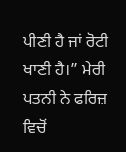ਪੀਣੀ ਹੈ ਜਾਂ ਰੋਟੀ ਖਾਣੀ ਹੈ।” ਮੇਰੀ ਪਤਨੀ ਨੇ ਫਰਿਜ਼ ਵਿਚੋਂ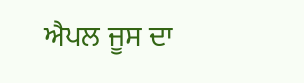ਐਪਲ ਜੂਸ ਦਾ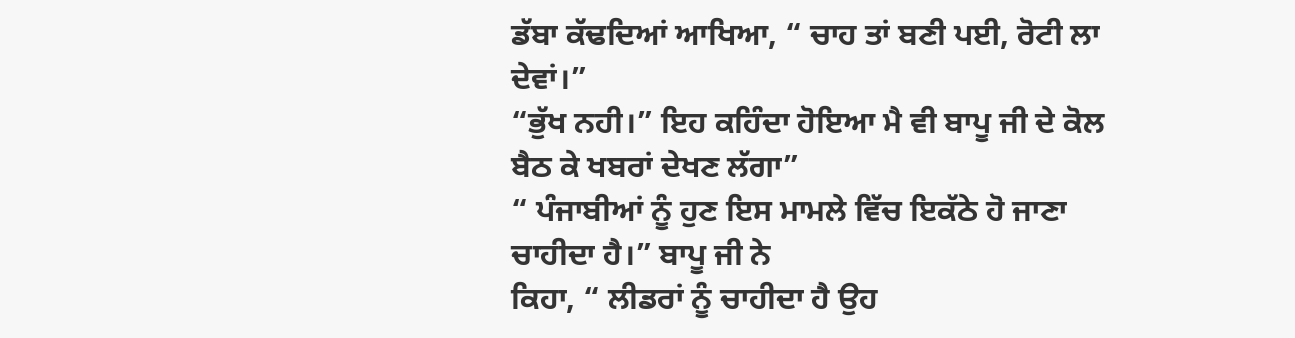ਡੱਬਾ ਕੱਢਦਿਆਂ ਆਖਿਆ, “ ਚਾਹ ਤਾਂ ਬਣੀ ਪਈ, ਰੋਟੀ ਲਾ ਦੇਵਾਂ।”
“ਭੁੱਖ ਨਹੀ।” ਇਹ ਕਹਿੰਦਾ ਹੋਇਆ ਮੈ ਵੀ ਬਾਪੂ ਜੀ ਦੇ ਕੋਲ ਬੈਠ ਕੇ ਖਬਰਾਂ ਦੇਖਣ ਲੱਗਾ”
“ ਪੰਜਾਬੀਆਂ ਨੂੰ ਹੁਣ ਇਸ ਮਾਮਲੇ ਵਿੱਚ ਇਕੱਠੇ ਹੋ ਜਾਣਾ ਚਾਹੀਦਾ ਹੈ।” ਬਾਪੂ ਜੀ ਨੇ
ਕਿਹਾ, “ ਲੀਡਰਾਂ ਨੂੰ ਚਾਹੀਦਾ ਹੈ ਉਹ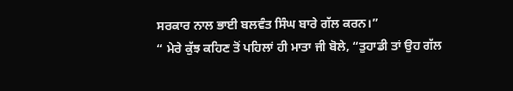ਸਰਕਾਰ ਨਾਲ ਭਾਈ ਬਲਵੰਤ ਸਿੰਘ ਬਾਰੇ ਗੱਲ ਕਰਨ।”
“ ਮੇਰੇ ਕੁੱਝ ਕਹਿਣ ਤੋਂ ਪਹਿਲਾਂ ਹੀ ਮਾਤਾ ਜੀ ਬੋਲੇ, “ਤੁਹਾਡੀ ਤਾਂ ਉਹ ਗੱਲ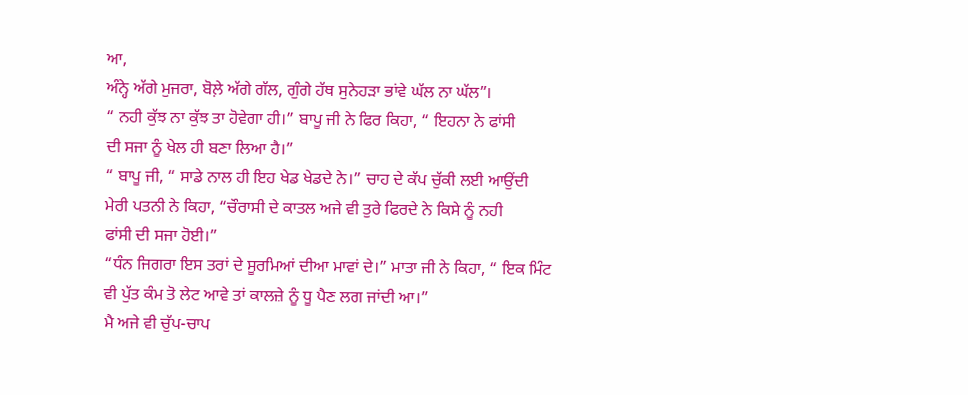ਆ,
ਅੰਨ੍ਹੇ ਅੱਗੇ ਮੁਜਰਾ, ਬੋਲ਼ੇ ਅੱਗੇ ਗੱਲ, ਗੁੰਗੇ ਹੱਥ ਸੁਨੇਹੜਾ ਭਾਂਵੇ ਘੱਲ ਨਾ ਘੱਲ”।
“ ਨਹੀ ਕੁੱਝ ਨਾ ਕੁੱਝ ਤਾ ਹੋਵੇਗਾ ਹੀ।” ਬਾਪੂ ਜੀ ਨੇ ਫਿਰ ਕਿਹਾ, “ ਇਹਨਾ ਨੇ ਫਾਂਸੀ
ਦੀ ਸਜਾ ਨੂੰ ਖੇਲ ਹੀ ਬਣਾ ਲਿਆ ਹੈ।”
“ ਬਾਪੂ ਜੀ, “ ਸਾਡੇ ਨਾਲ ਹੀ ਇਹ ਖੇਡ ਖੇਡਦੇ ਨੇ।” ਚਾਹ ਦੇ ਕੱਪ ਚੁੱਕੀ ਲਈ ਆਉਂਦੀ
ਮੇਰੀ ਪਤਨੀ ਨੇ ਕਿਹਾ, “ਚੌਰਾਸੀ ਦੇ ਕਾਤਲ ਅਜੇ ਵੀ ਤੁਰੇ ਫਿਰਦੇ ਨੇ ਕਿਸੇ ਨੂੰ ਨਹੀ
ਫਾਂਸੀ ਦੀ ਸਜਾ ਹੋਈ।”
“ਧੰਨ ਜਿਗਰਾ ਇਸ ਤਰਾਂ ਦੇ ਸੂਰਮਿਆਂ ਦੀਆ ਮਾਵਾਂ ਦੇ।” ਮਾਤਾ ਜੀ ਨੇ ਕਿਹਾ, “ ਇਕ ਮਿੰਟ
ਵੀ ਪੁੱਤ ਕੰਮ ਤੋ ਲੇਟ ਆਵੇ ਤਾਂ ਕਾਲਜ਼ੇ ਨੂੰ ਧੂ ਪੈਣ ਲਗ ਜਾਂਦੀ ਆ।”
ਮੈ ਅਜੇ ਵੀ ਚੁੱਪ-ਚਾਪ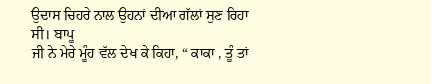ਉਦਾਸ ਚਿਹਰੇ ਨਾਲ ਉਹਨਾਂ ਦੀਆ ਗੱਲਾਂ ਸੁਣ ਰਿਹਾ ਸੀ। ਬਾਪੂ
ਜੀ ਨੇ ਮੇਰੇ ਮੂੰਹ ਵੱਲ ਦੇਖ ਕੇ ਕਿਹਾ, “ ਕਾਕਾ , ਤੂੰ ਤਾਂ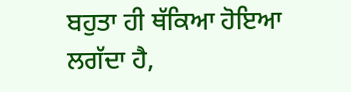ਬਹੁਤਾ ਹੀ ਥੱਕਿਆ ਹੋਇਆ
ਲਗੱਦਾ ਹੈ,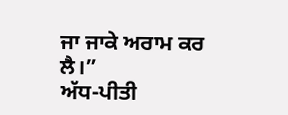ਜਾ ਜਾਕੇ ਅਰਾਮ ਕਰ ਲੈ।”
ਅੱਧ-ਪੀਤੀ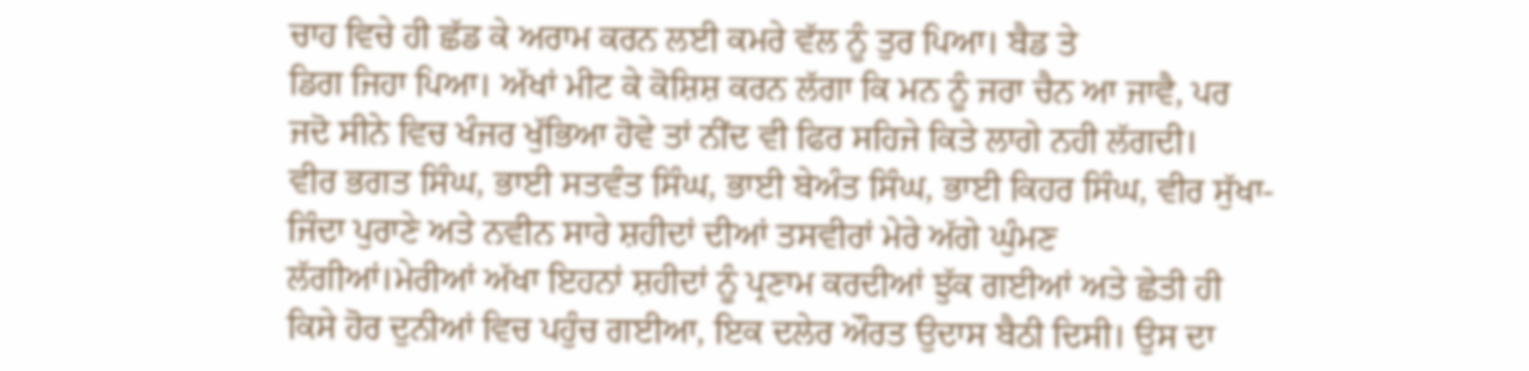ਚਾਹ ਵਿਚੇ ਹੀ ਛੱਡ ਕੇ ਅਰਾਮ ਕਰਨ ਲਈ ਕਮਰੇ ਵੱਲ ਨੂੰ ਤੁਰ ਪਿਆ। ਬੈਡ ਤੇ
ਡਿਗ ਜਿਹਾ ਪਿਆ। ਅੱਖਾਂ ਮੀਟ ਕੇ ਕੋਸ਼ਿਸ਼ ਕਰਨ ਲੱਗਾ ਕਿ ਮਨ ਨੂੰ ਜਰਾ ਚੈਨ ਆ ਜਾਵੈ, ਪਰ
ਜਦੋ ਸੀਨੇ ਵਿਚ ਖੰਜਰ ਖੁੱਭਿਆ ਹੋਵੇ ਤਾਂ ਨੀਂਦ ਵੀ ਫਿਰ ਸਹਿਜੇ ਕਿਤੇ ਲਾਗੇ ਨਹੀ ਲੱਗਦੀ।
ਵੀਰ ਭਗਤ ਸਿੰਘ, ਭਾਈ ਸਤਵੰਤ ਸਿੰਘ, ਭਾਈ ਬੇਅੰਤ ਸਿੰਘ, ਭਾਈ ਕਿਹਰ ਸਿੰਘ, ਵੀਰ ਸੁੱਖਾ-
ਜਿੰਦਾ ਪੁਰਾਣੇ ਅਤੇ ਨਵੀਨ ਸਾਰੇ ਸ਼ਹੀਦਾਂ ਦੀਆਂ ਤਸਵੀਰਾਂ ਮੇਰੇ ਅੱਗੇ ਘੁੰਮਣ
ਲੱਗੀਆਂ।ਮੇਰੀਆਂ ਅੱਖਾ ਇਹਨਾਂ ਸ਼ਹੀਦਾਂ ਨੂੰ ਪ੍ਰਣਾਮ ਕਰਦੀਆਂ ਝੁੱਕ ਗਈਆਂ ਅਤੇ ਛੇਤੀ ਹੀ
ਕਿਸੇ ਹੋਰ ਦੁਨੀਆਂ ਵਿਚ ਪਹੁੰਚ ਗਈਆ, ਇਕ ਦਲੇਰ ਔਰਤ ਉਦਾਸ ਬੈਠੀ ਦਿਸੀ। ਉਸ ਦਾ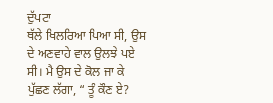ਦੁੱਪਟਾ
ਥੱਲੇ ਖਿਲਰਿਆ ਪਿਆ ਸੀ, ਉਸ ਦੇ ਅਣਵਾਹੇ ਵਾਲ ਉਲਝੇ ਪਏ ਸੀ। ਮੈ ਉਸ ਦੇ ਕੋਲ ਜਾ ਕੇ
ਪੁੱਛਣ ਲੱਗਾ, “ ਤੂੰ ਕੌਣ ਏ?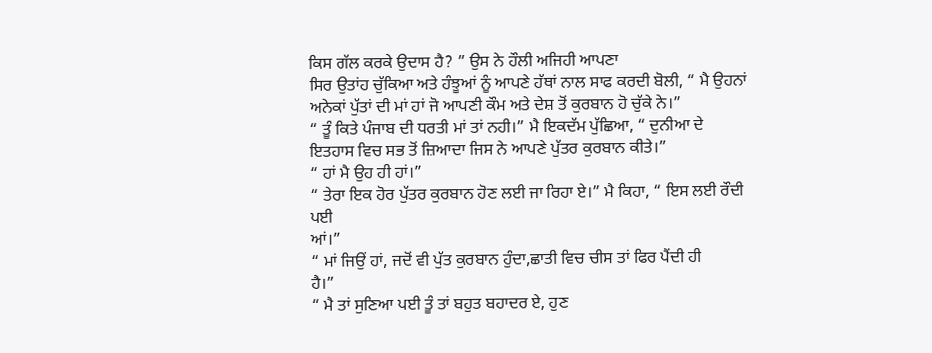ਕਿਸ ਗੱਲ ਕਰਕੇ ਉਦਾਸ ਹੈ? ” ਉਸ ਨੇ ਹੌਲੀ ਅਜਿਹੀ ਆਪਣਾ
ਸਿਰ ਉਤਾਂਹ ਚੁੱਕਿਆ ਅਤੇ ਹੰਝੂਆਂ ਨੂੰ ਆਪਣੇ ਹੱਥਾਂ ਨਾਲ ਸਾਫ ਕਰਦੀ ਬੋਲੀ, “ ਮੈ ਉਹਨਾਂ
ਅਨੇਕਾਂ ਪੁੱਤਾਂ ਦੀ ਮਾਂ ਹਾਂ ਜੋ ਆਪਣੀ ਕੌਮ ਅਤੇ ਦੇਸ਼ ਤੋਂ ਕੁਰਬਾਨ ਹੋ ਚੁੱਕੇ ਨੇ।”
“ ਤੂੰ ਕਿਤੇ ਪੰਜਾਬ ਦੀ ਧਰਤੀ ਮਾਂ ਤਾਂ ਨਹੀ।” ਮੈ ਇਕਦੱਮ ਪੁੱਛਿਆ, “ ਦੁਨੀਆ ਦੇ
ਇਤਹਾਸ ਵਿਚ ਸਭ ਤੋਂ ਜ਼ਿਆਦਾ ਜਿਸ ਨੇ ਆਪਣੇ ਪੁੱਤਰ ਕੁਰਬਾਨ ਕੀਤੇ।”
“ ਹਾਂ ਮੈ ਉਹ ਹੀ ਹਾਂ।”
“ ਤੇਰਾ ਇਕ ਹੋਰ ਪੁੱਤਰ ਕੁਰਬਾਨ ਹੋਣ ਲਈ ਜਾ ਰਿਹਾ ਏ।” ਮੈ ਕਿਹਾ, “ ਇਸ ਲਈ ਰੌਦੀ ਪਈ
ਆਂ।”
“ ਮਾਂ ਜਿਉਂ ਹਾਂ, ਜਦੋਂ ਵੀ ਪੁੱਤ ਕੁਰਬਾਨ ਹੁੰਦਾ,ਛਾਤੀ ਵਿਚ ਚੀਸ ਤਾਂ ਫਿਰ ਪੈਂਦੀ ਹੀ
ਹੈ।”
“ ਮੈ ਤਾਂ ਸੁਣਿਆ ਪਈ ਤੂੰ ਤਾਂ ਬਹੁਤ ਬਹਾਦਰ ਏ, ਹੁਣ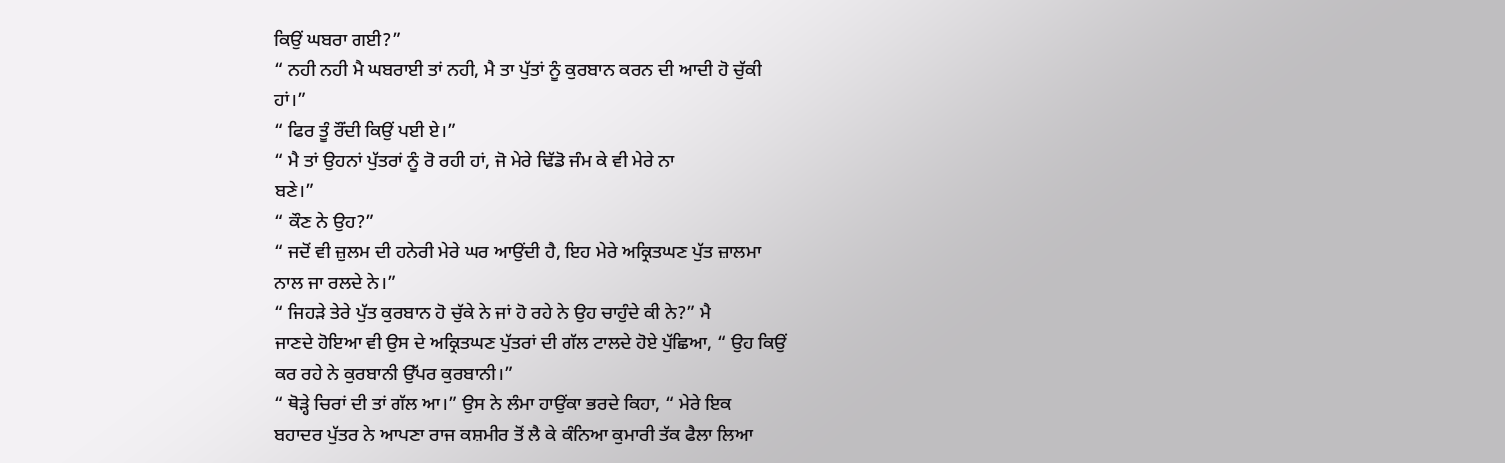ਕਿਉਂ ਘਬਰਾ ਗਈ?”
“ ਨਹੀ ਨਹੀ ਮੈ ਘਬਰਾਈ ਤਾਂ ਨਹੀ, ਮੈ ਤਾ ਪੁੱਤਾਂ ਨੂੰ ਕੁਰਬਾਨ ਕਰਨ ਦੀ ਆਦੀ ਹੋ ਚੁੱਕੀ
ਹਾਂ।”
“ ਫਿਰ ਤੂੰ ਰੌਂਦੀ ਕਿਉਂ ਪਈ ਏ।”
“ ਮੈ ਤਾਂ ਉਹਨਾਂ ਪੁੱਤਰਾਂ ਨੂੰ ਰੋ ਰਹੀ ਹਾਂ, ਜੋ ਮੇਰੇ ਢਿੱਡੋ ਜੰਮ ਕੇ ਵੀ ਮੇਰੇ ਨਾ
ਬਣੇ।”
“ ਕੌਣ ਨੇ ਉਹ?”
“ ਜਦੋਂ ਵੀ ਜ਼ੁਲਮ ਦੀ ਹਨੇਰੀ ਮੇਰੇ ਘਰ ਆਉਂਦੀ ਹੈ, ਇਹ ਮੇਰੇ ਅਕ੍ਰਿਤਘਣ ਪੁੱਤ ਜ਼ਾਲਮਾ
ਨਾਲ ਜਾ ਰਲਦੇ ਨੇ।”
“ ਜਿਹੜੇ ਤੇਰੇ ਪੁੱਤ ਕੁਰਬਾਨ ਹੋ ਚੁੱਕੇ ਨੇ ਜਾਂ ਹੋ ਰਹੇ ਨੇ ਉਹ ਚਾਹੁੰਦੇ ਕੀ ਨੇ?” ਮੈ
ਜਾਣਦੇ ਹੋਇਆ ਵੀ ਉਸ ਦੇ ਅਕ੍ਰਿਤਘਣ ਪੁੱਤਰਾਂ ਦੀ ਗੱਲ ਟਾਲਦੇ ਹੋਏ ਪੁੱਛਿਆ, “ ਉਹ ਕਿਉਂ
ਕਰ ਰਹੇ ਨੇ ਕੁਰਬਾਨੀ ਉੱਪਰ ਕੁਰਬਾਨੀ।”
“ ਥੋੜ੍ਹੇ ਚਿਰਾਂ ਦੀ ਤਾਂ ਗੱਲ ਆ।” ਉਸ ਨੇ ਲੰਮਾ ਹਾਉਂਕਾ ਭਰਦੇ ਕਿਹਾ, “ ਮੇਰੇ ਇਕ
ਬਹਾਦਰ ਪੁੱਤਰ ਨੇ ਆਪਣਾ ਰਾਜ ਕਸ਼ਮੀਰ ਤੋਂ ਲੈ ਕੇ ਕੰਨਿਆ ਕੁਮਾਰੀ ਤੱਕ ਫੈਲਾ ਲਿਆ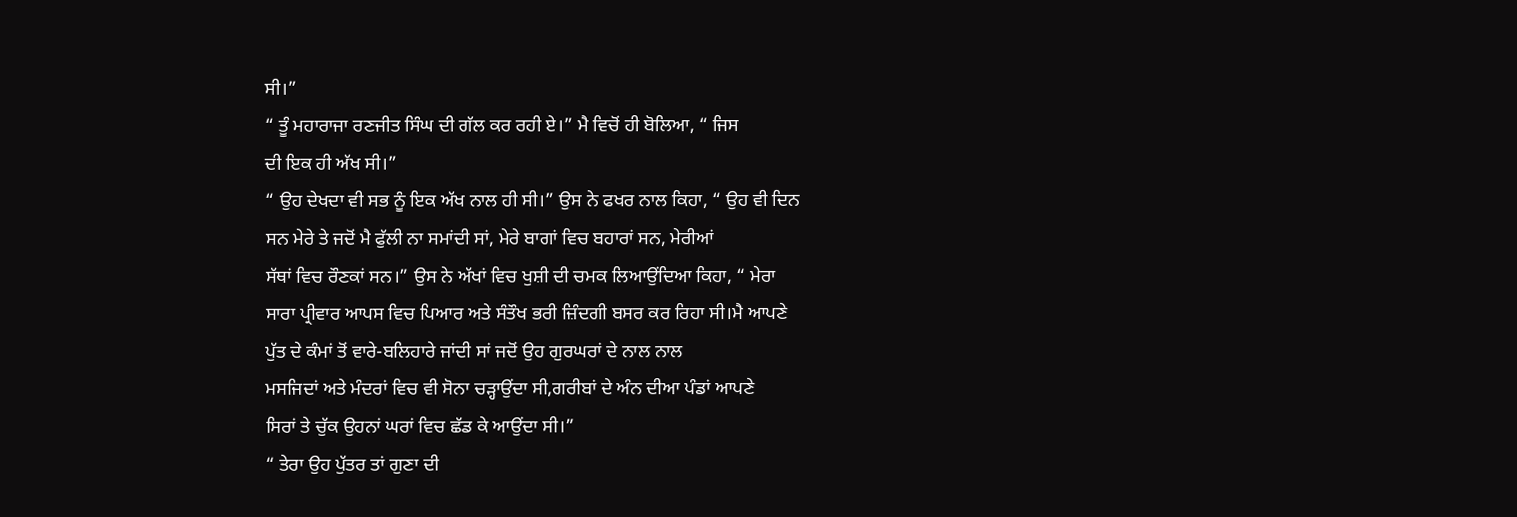ਸੀ।”
“ ਤੂੰ ਮਹਾਰਾਜਾ ਰਣਜੀਤ ਸਿੰਘ ਦੀ ਗੱਲ ਕਰ ਰਹੀ ਏ।” ਮੈ ਵਿਚੋਂ ਹੀ ਬੋਲਿਆ, “ ਜਿਸ
ਦੀ ਇਕ ਹੀ ਅੱਖ ਸੀ।”
“ ਉਹ ਦੇਖਦਾ ਵੀ ਸਭ ਨੂੰ ਇਕ ਅੱਖ ਨਾਲ ਹੀ ਸੀ।” ਉਸ ਨੇ ਫਖਰ ਨਾਲ ਕਿਹਾ, “ ਉਹ ਵੀ ਦਿਨ
ਸਨ ਮੇਰੇ ਤੇ ਜਦੋਂ ਮੈ ਫੁੱਲੀ ਨਾ ਸਮਾਂਦੀ ਸਾਂ, ਮੇਰੇ ਬਾਗਾਂ ਵਿਚ ਬਹਾਰਾਂ ਸਨ, ਮੇਰੀਆਂ
ਸੱਥਾਂ ਵਿਚ ਰੌਣਕਾਂ ਸਨ।” ਉਸ ਨੇ ਅੱਖਾਂ ਵਿਚ ਖੁਸ਼ੀ ਦੀ ਚਮਕ ਲਿਆਉਂਦਿਆ ਕਿਹਾ, “ ਮੇਰਾ
ਸਾਰਾ ਪ੍ਰੀਵਾਰ ਆਪਸ ਵਿਚ ਪਿਆਰ ਅਤੇ ਸੰਤੌਖ ਭਰੀ ਜ਼ਿੰਦਗੀ ਬਸਰ ਕਰ ਰਿਹਾ ਸੀ।ਮੈ ਆਪਣੇ
ਪੁੱਤ ਦੇ ਕੰਮਾਂ ਤੋਂ ਵਾਰੇ-ਬਲਿਹਾਰੇ ਜਾਂਦੀ ਸਾਂ ਜਦੋਂ ਉਹ ਗੁਰਘਰਾਂ ਦੇ ਨਾਲ ਨਾਲ
ਮਸਜਿਦਾਂ ਅਤੇ ਮੰਦਰਾਂ ਵਿਚ ਵੀ ਸੋਨਾ ਚੜ੍ਹਾਉਂਦਾ ਸੀ,ਗਰੀਬਾਂ ਦੇ ਅੰਨ ਦੀਆ ਪੰਡਾਂ ਆਪਣੇ
ਸਿਰਾਂ ਤੇ ਚੁੱਕ ਉਹਨਾਂ ਘਰਾਂ ਵਿਚ ਛੱਡ ਕੇ ਆਉਂਦਾ ਸੀ।”
“ ਤੇਰਾ ਉਹ ਪੁੱਤਰ ਤਾਂ ਗੁਣਾ ਦੀ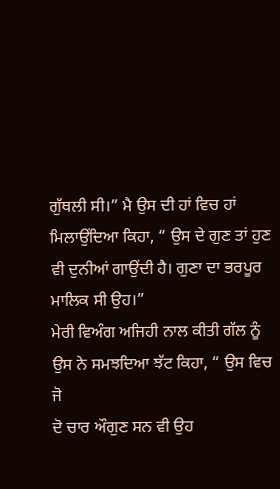ਗੁੱਥਲੀ ਸੀ।” ਮੈ ਉਸ ਦੀ ਹਾਂ ਵਿਚ ਹਾਂ
ਮਿਲਾਉਂਦਿਆ ਕਿਹਾ, “ ਉਸ ਦੇ ਗੁਣ ਤਾਂ ਹੁਣ ਵੀ ਦੁਨੀਆਂ ਗਾਉਂਦੀ ਹੈ। ਗੁਣਾ ਦਾ ਭਰਪੂਰ
ਮਾਲਿਕ ਸੀ ਉਹ।”
ਮੇਰੀ ਵਿਅੰਗ ਅਜਿਹੀ ਨਾਲ ਕੀਤੀ ਗੱਲ ਨੂੰ ਉਸ ਨੇ ਸਮਝਦਿਆ ਝੱਟ ਕਿਹਾ, “ ਉਸ ਵਿਚ ਜੋ
ਦੋ ਚਾਰ ਔਗੁਣ ਸਨ ਵੀ ਉਹ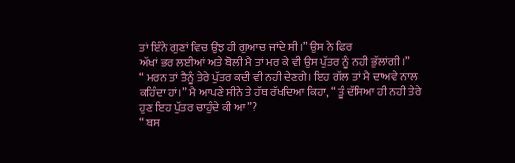ਤਾਂ ਇੰਨੇ ਗੁਣਾਂ ਵਿਚ ਉਂਝ ਹੀ ਗੁਆਚ ਜਾਂਦੇ ਸੀ।” ਉਸ ਨੇ ਫਿਰ
ਅੱਖਾਂ ਭਰ ਲਈਆਂ ਅਤੇ ਬੋਲੀ ਮੈ ਤਾਂ ਮਰ ਕੇ ਵੀ ਉਸ ਪੁੱਤਰ ਨੂੰ ਨਹੀ ਭੁੱਲਾਂਗੀ।”
“ ਮਰਨ ਤਾਂ ਤੈਨੂੰ ਤੇਰੇ ਪੁੱਤਰ ਕਦੀ ਵੀ ਨਹੀ ਦੇਣਗੇ। ਇਹ ਗੱਲ ਤਾਂ ਮੈ ਦਾਅਵੇ ਨਾਲ
ਕਹਿੰਦਾ ਹਾਂ।” ਮੈ ਆਪਣੇ ਸੀਨੇ ਤੇ ਹੱਥ ਰੱਖਦਿਆ ਕਿਹਾ, “ ਤੂੰ ਦੱਸਿਆ ਹੀ ਨਹੀ ਤੇਰੇ
ਹੁਣ ਇਹ ਪੁੱਤਰ ਚਾਹੁੰਦੇ ਕੀ ਆ”?
“ ਬਸ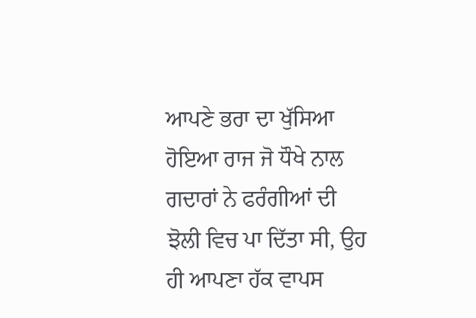ਆਪਣੇ ਭਰਾ ਦਾ ਖੁੱਸਿਆ ਹੋਇਆ ਰਾਜ ਜੋ ਧੌਖੇ ਨਾਲ ਗਦਾਰਾਂ ਨੇ ਫਰੰਗੀਆਂ ਦੀ
ਝੋਲੀ ਵਿਚ ਪਾ ਦਿੱਤਾ ਸੀ, ਉਹ ਹੀ ਆਪਣਾ ਹੱਕ ਵਾਪਸ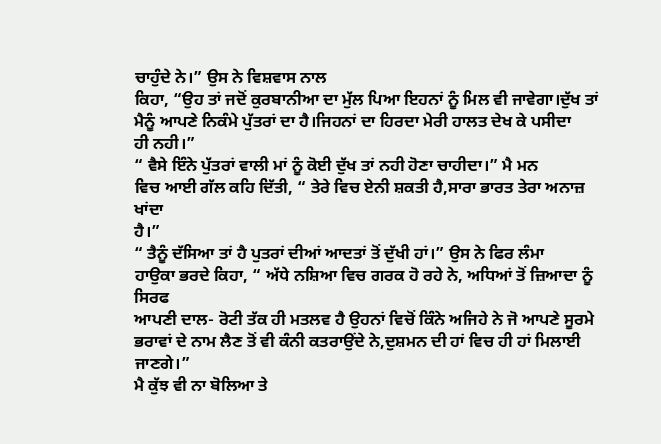ਚਾਹੁੰਦੇ ਨੇ।” ਉਸ ਨੇ ਵਿਸ਼ਵਾਸ ਨਾਲ
ਕਿਹਾ, “ਉਹ ਤਾਂ ਜਦੋਂ ਕੁਰਬਾਨੀਆ ਦਾ ਮੁੱਲ ਪਿਆ ਇਹਨਾਂ ਨੂੰ ਮਿਲ ਵੀ ਜਾਵੇਗਾ।ਦੁੱਖ ਤਾਂ
ਮੈਨੂੰ ਆਪਣੇ ਨਿਕੰਮੇ ਪੁੱਤਰਾਂ ਦਾ ਹੈ।ਜਿਹਨਾਂ ਦਾ ਹਿਰਦਾ ਮੇਰੀ ਹਾਲਤ ਦੇਖ ਕੇ ਪਸੀਦਾ
ਹੀ ਨਹੀ।”
“ ਵੈਸੇ ਇੰਨੇ ਪੁੱਤਰਾਂ ਵਾਲੀ ਮਾਂ ਨੂੰ ਕੋਈ ਦੁੱਖ ਤਾਂ ਨਹੀ ਹੋਣਾ ਚਾਹੀਦਾ।” ਮੈ ਮਨ
ਵਿਚ ਆਈ ਗੱਲ ਕਹਿ ਦਿੱਤੀ, “ ਤੇਰੇ ਵਿਚ ਏਨੀ ਸ਼ਕਤੀ ਹੈ,ਸਾਰਾ ਭਾਰਤ ਤੇਰਾ ਅਨਾਜ਼ ਖਾਂਦਾ
ਹੈ।”
“ ਤੈਨੂੰ ਦੱਸਿਆ ਤਾਂ ਹੈ ਪੁਤਰਾਂ ਦੀਆਂ ਆਦਤਾਂ ਤੋਂ ਦੁੱਖੀ ਹਾਂ।” ਉਸ ਨੇ ਫਿਰ ਲੰਮਾ
ਹਾਉਕਾ ਭਰਦੇ ਕਿਹਾ, “ ਅੱਧੇ ਨਸ਼ਿਆ ਵਿਚ ਗਰਕ ਹੋ ਰਹੇ ਨੇ, ਅਧਿਆਂ ਤੋਂ ਜ਼ਿਆਦਾ ਨੂੰ ਸਿਰਫ
ਆਪਣੀ ਦਾਲ- ਰੋਟੀ ਤੱਕ ਹੀ ਮਤਲਵ ਹੈ ਉਹਨਾਂ ਵਿਚੋਂ ਕਿੰਨੇ ਅਜਿਹੇ ਨੇ ਜੋ ਆਪਣੇ ਸੂਰਮੇ
ਭਰਾਵਾਂ ਦੇ ਨਾਮ ਲੈਣ ਤੋਂ ਵੀ ਕੰਨੀ ਕਤਰਾਉਂਦੇ ਨੇ,ਦੁਸ਼ਮਨ ਦੀ ਹਾਂ ਵਿਚ ਹੀ ਹਾਂ ਮਿਲਾਈ
ਜਾਣਗੇ।”
ਮੈ ਕੁੱਝ ਵੀ ਨਾ ਬੋਲਿਆ ਤੇ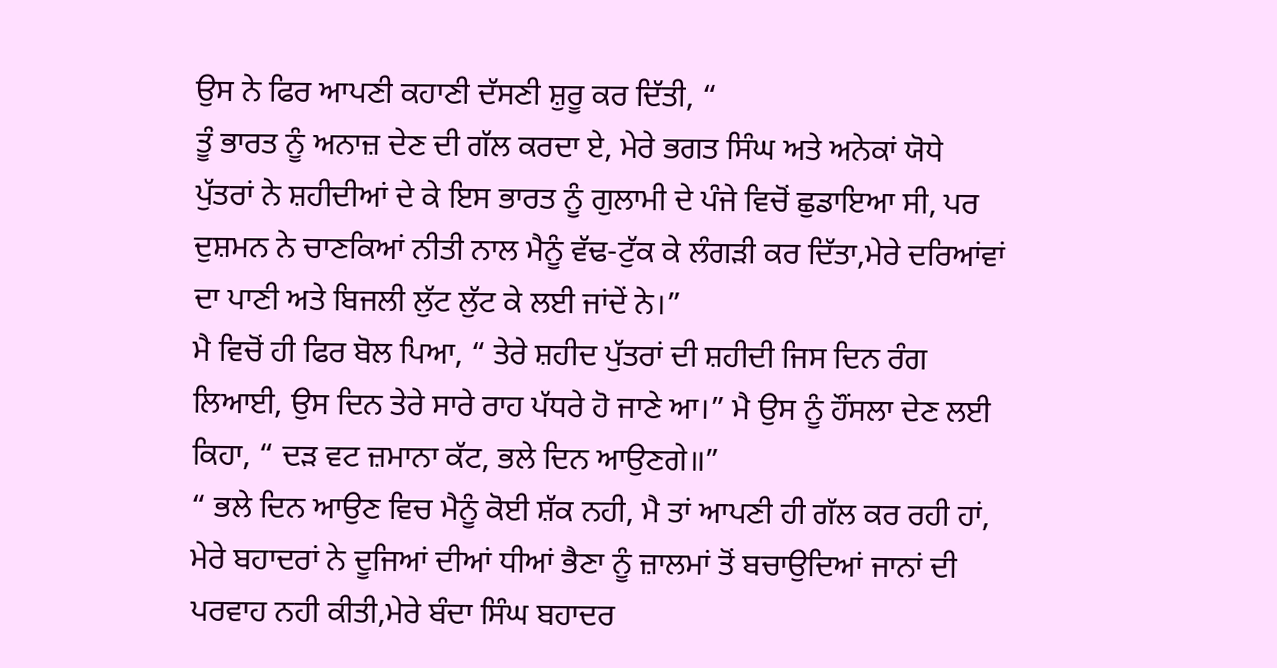ਉਸ ਨੇ ਫਿਰ ਆਪਣੀ ਕਹਾਣੀ ਦੱਸਣੀ ਸ਼ੁਰੂ ਕਰ ਦਿੱਤੀ, “
ਤੂੰ ਭਾਰਤ ਨੂੰ ਅਨਾਜ਼ ਦੇਣ ਦੀ ਗੱਲ ਕਰਦਾ ਏ, ਮੇਰੇ ਭਗਤ ਸਿੰਘ ਅਤੇ ਅਨੇਕਾਂ ਯੋਧੇ
ਪੁੱਤਰਾਂ ਨੇ ਸ਼ਹੀਦੀਆਂ ਦੇ ਕੇ ਇਸ ਭਾਰਤ ਨੂੰ ਗੁਲਾਮੀ ਦੇ ਪੰਜੇ ਵਿਚੋਂ ਛੁਡਾਇਆ ਸੀ, ਪਰ
ਦੁਸ਼ਮਨ ਨੇ ਚਾਣਕਿਆਂ ਨੀਤੀ ਨਾਲ ਮੈਨੂੰ ਵੱਢ-ਟੁੱਕ ਕੇ ਲੰਗੜੀ ਕਰ ਦਿੱਤਾ,ਮੇਰੇ ਦਰਿਆਂਵਾਂ
ਦਾ ਪਾਣੀ ਅਤੇ ਬਿਜਲੀ ਲੁੱਟ ਲੁੱਟ ਕੇ ਲਈ ਜਾਂਦੇਂ ਨੇ।”
ਮੈ ਵਿਚੋਂ ਹੀ ਫਿਰ ਬੋਲ ਪਿਆ, “ ਤੇਰੇ ਸ਼ਹੀਦ ਪੁੱਤਰਾਂ ਦੀ ਸ਼ਹੀਦੀ ਜਿਸ ਦਿਨ ਰੰਗ
ਲਿਆਈ, ਉਸ ਦਿਨ ਤੇਰੇ ਸਾਰੇ ਰਾਹ ਪੱਧਰੇ ਹੋ ਜਾਣੇ ਆ।” ਮੈ ਉਸ ਨੂੰ ਹੌਂਸਲਾ ਦੇਣ ਲਈ
ਕਿਹਾ, “ ਦੜ ਵਟ ਜ਼ਮਾਨਾ ਕੱਟ, ਭਲੇ ਦਿਨ ਆਉਣਗੇ॥”
“ ਭਲੇ ਦਿਨ ਆਉਣ ਵਿਚ ਮੈਨੂੰ ਕੋਈ ਸ਼ੱਕ ਨਹੀ, ਮੈ ਤਾਂ ਆਪਣੀ ਹੀ ਗੱਲ ਕਰ ਰਹੀ ਹਾਂ,
ਮੇਰੇ ਬਹਾਦਰਾਂ ਨੇ ਦੂਜਿਆਂ ਦੀਆਂ ਧੀਆਂ ਭੈਣਾ ਨੂੰ ਜ਼ਾਲਮਾਂ ਤੋਂ ਬਚਾਉਦਿਆਂ ਜਾਨਾਂ ਦੀ
ਪਰਵਾਹ ਨਹੀ ਕੀਤੀ,ਮੇਰੇ ਬੰਦਾ ਸਿੰਘ ਬਹਾਦਰ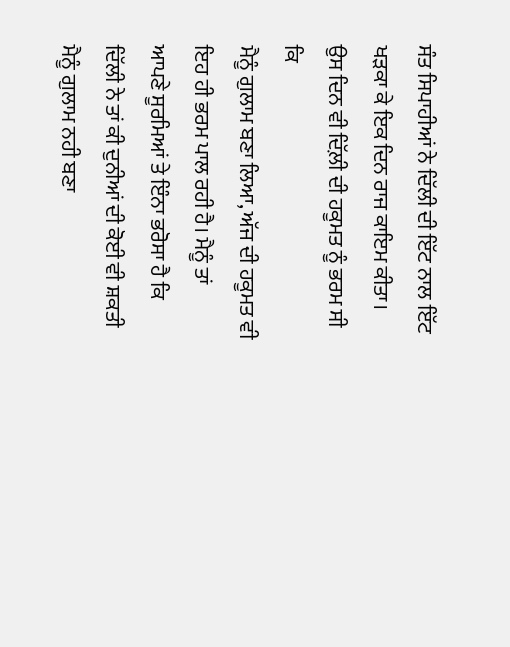ਸੰਤ ਸਿਪਾਹੀਆਂ ਨੇ ਦਿੱਲੀ ਦੀ ਇੱਟ ਨਾਲ ਇੱਟ
ਖੜਕਾ ਕੇ ਇਕ ਦਿਨ ਰਾਜ ਕਾਇਮ ਕੀਤਾ। ਉਸ ਦਿਨ ਵੀ ਦਿੱਲ਼ੀ ਦੀ ਹਕੂਮਤ ਨੂੰ ਭਰਮ ਸੀ ਕਿ
ਮੈਨੂੰ ਗੁਲਾਮ ਬਣਾ ਲਿਆ, ਅੱਜ ਦੀ ਹਕੂਮਤ ਵੀ ਇਹ ਹੀ ਭਰਮ ਪਾਲ ਰਹੀ ਹੈ। ਮੈਨੂੰ ਤਾਂ
ਆਪਣੇ ਸੂਰਮਿਆਂ ਤੇ ਇੰਨਾ ਭਰੋਸਾ ਹੈ ਕਿ ਦਿੱਲੀ ਨੇ ਤਾਂ ਕੀ ਦੁਨੀਆਂ ਦੀ ਕੋਈ ਵੀ ਸ਼ਕਤੀ
ਮੈਨੂੰ ਗੁਲਾਮ ਨਹੀ ਬਣਾ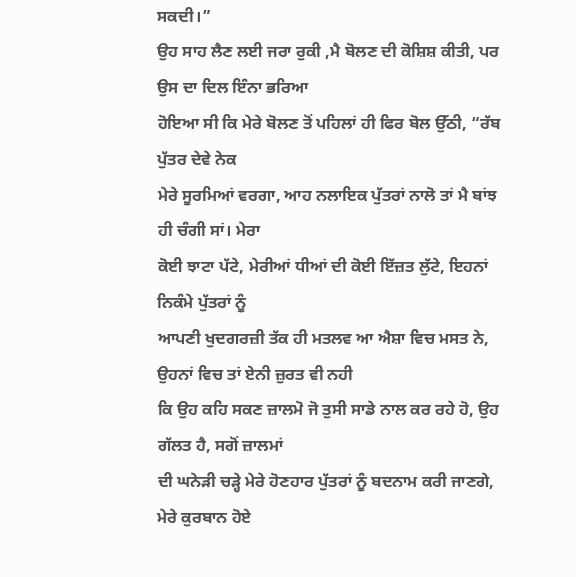ਸਕਦੀ।”
ਉਹ ਸਾਹ ਲੈਣ ਲਈ ਜਰਾ ਰੁਕੀ ,ਮੈ ਬੋਲਣ ਦੀ ਕੋਸ਼ਿਸ਼ ਕੀਤੀ, ਪਰ ਉਸ ਦਾ ਦਿਲ ਇੰਨਾ ਭਰਿਆ
ਹੋਇਆ ਸੀ ਕਿ ਮੇਰੇ ਬੋਲਣ ਤੋਂ ਪਹਿਲਾਂ ਹੀ ਫਿਰ ਬੋਲ ਉੱਠੀ, “ਰੱਬ ਪੁੱਤਰ ਦੇਵੇ ਨੇਕ
ਮੇਰੇ ਸੂਰਮਿਆਂ ਵਰਗਾ, ਆਹ ਨਲਾਇਕ ਪੁੱਤਰਾਂ ਨਾਲੋ ਤਾਂ ਮੈ ਬਾਂਝ ਹੀ ਚੰਗੀ ਸਾਂ। ਮੇਰਾ
ਕੋਈ ਝਾਟਾ ਪੱਟੇ, ਮੇਰੀਆਂ ਧੀਆਂ ਦੀ ਕੋਈ ਇੱਜ਼ਤ ਲੁੱਟੇ, ਇਹਨਾਂ ਨਿਕੰਮੇ ਪੁੱਤਰਾਂ ਨੂੰ
ਆਪਣੀ ਖੁਦਗਰਜ਼ੀ ਤੱਕ ਹੀ ਮਤਲਵ ਆ ਐਸ਼ਾ ਵਿਚ ਮਸਤ ਨੇ, ਉਹਨਾਂ ਵਿਚ ਤਾਂ ਏਨੀ ਜ਼ੁਰਤ ਵੀ ਨਹੀ
ਕਿ ਉਹ ਕਹਿ ਸਕਣ ਜ਼ਾਲਮੋ ਜੋ ਤੁਸੀ ਸਾਡੇ ਨਾਲ ਕਰ ਰਹੇ ਹੋ, ਉਹ ਗੱਲਤ ਹੈ, ਸਗੋਂ ਜ਼ਾਲਮਾਂ
ਦੀ ਘਨੇੜੀ ਚੜ੍ਹੇ ਮੇਰੇ ਹੋਣਹਾਰ ਪੁੱਤਰਾਂ ਨੂੰ ਬਦਨਾਮ ਕਰੀ ਜਾਣਗੇ, ਮੇਰੇ ਕੁਰਬਾਨ ਹੋਏ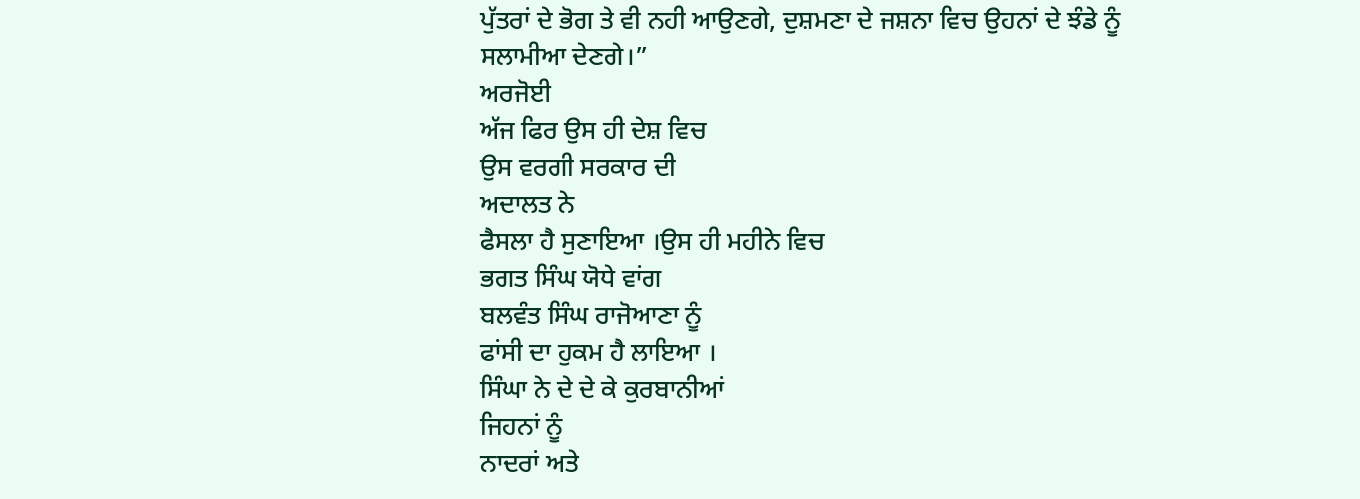ਪੁੱਤਰਾਂ ਦੇ ਭੋਗ ਤੇ ਵੀ ਨਹੀ ਆਉਣਗੇ, ਦੁਸ਼ਮਣਾ ਦੇ ਜਸ਼ਨਾ ਵਿਚ ਉਹਨਾਂ ਦੇ ਝੰਡੇ ਨੂੰ
ਸਲਾਮੀਆ ਦੇਣਗੇ।”
ਅਰਜੋਈ
ਅੱਜ ਫਿਰ ਉਸ ਹੀ ਦੇਸ਼ ਵਿਚ
ਉਸ ਵਰਗੀ ਸਰਕਾਰ ਦੀ
ਅਦਾਲਤ ਨੇ
ਫੈਸਲਾ ਹੈ ਸੁਣਾਇਆ ।ਉਸ ਹੀ ਮਹੀਨੇ ਵਿਚ
ਭਗਤ ਸਿੰਘ ਯੋਧੇ ਵਾਂਗ
ਬਲਵੰਤ ਸਿੰਘ ਰਾਜੋਆਣਾ ਨੂੰ
ਫਾਂਸੀ ਦਾ ਹੁਕਮ ਹੈ ਲਾਇਆ ।
ਸਿੰਘਾ ਨੇ ਦੇ ਦੇ ਕੇ ਕੁਰਬਾਨੀਆਂ
ਜਿਹਨਾਂ ਨੂੰ
ਨਾਦਰਾਂ ਅਤੇ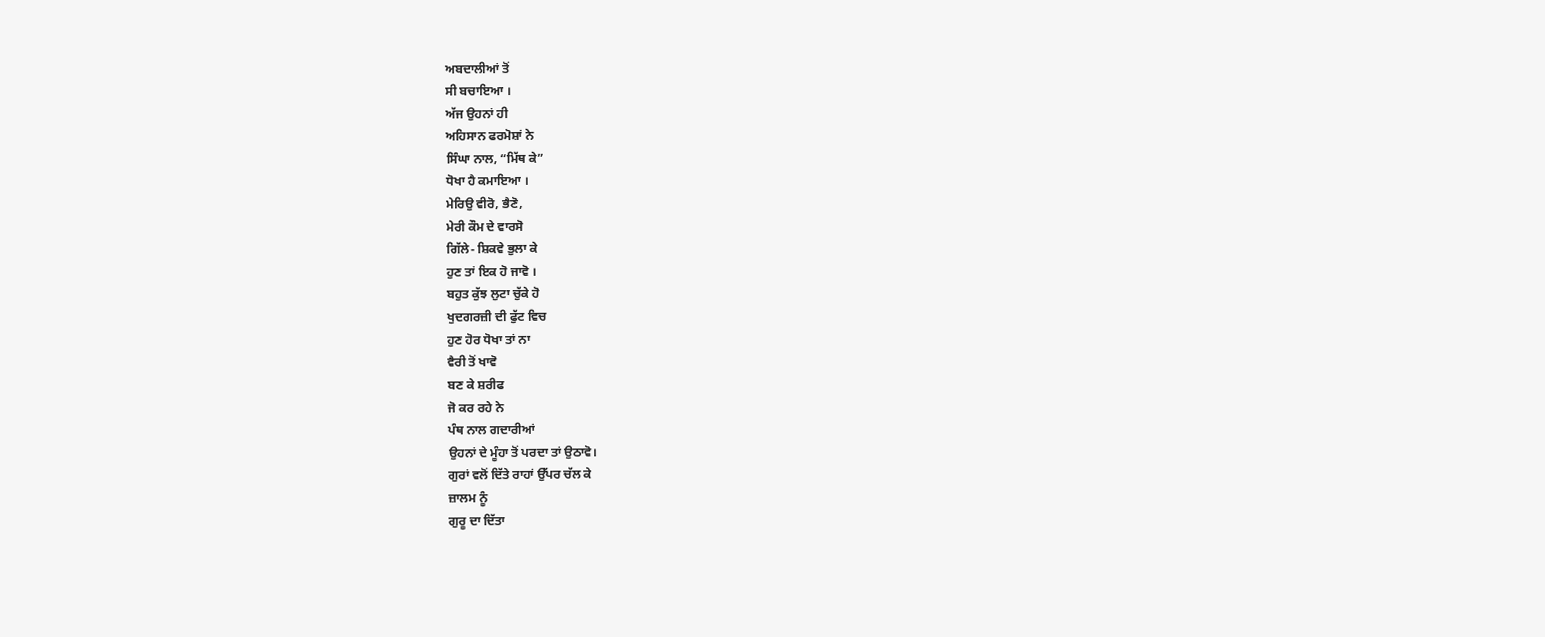ਅਬਦਾਲੀਆਂ ਤੋਂ
ਸੀ ਬਚਾਇਆ ।
ਅੱਜ ਉਹਨਾਂ ਹੀ
ਅਹਿਸਾਨ ਫਰਮੋਸ਼ਾਂ ਨੇ
ਸਿੰਘਾ ਨਾਲ, “ਮਿੱਥ ਕੇ”
ਧੋਖਾ ਹੈ ਕਮਾਇਆ ।
ਮੇਰਿਉ ਵੀਰੋ, ਭੈਣੋ,
ਮੇਰੀ ਕੌਮ ਦੇ ਵਾਰਸੋ
ਗਿੱਲੇ- ਸ਼ਿਕਵੇ ਭੁਲਾ ਕੇ
ਹੁਣ ਤਾਂ ਇਕ ਹੋ ਜਾਵੋ ।
ਬਹੁਤ ਕੁੱਝ ਲੁਟਾ ਚੁੱਕੇ ਹੋ
ਖੁਦਗਰਜ਼ੀ ਦੀ ਫੁੱਟ ਵਿਚ
ਹੁਣ ਹੋਰ ਧੋਖਾ ਤਾਂ ਨਾ
ਵੈਰੀ ਤੋਂ ਖਾਵੋ
ਬਣ ਕੇ ਸ਼ਰੀਫ
ਜੋ ਕਰ ਰਹੇ ਨੇ
ਪੰਥ ਨਾਲ ਗਦਾਰੀਆਂ
ਉਹਨਾਂ ਦੇ ਮੂੰਹਾ ਤੋਂ ਪਰਦਾ ਤਾਂ ਉਠਾਵੋ।
ਗੁਰਾਂ ਵਲੋਂ ਦਿੱਤੇ ਰਾਹਾਂ ਉੱਪਰ ਚੱਲ ਕੇ
ਜ਼ਾਲਮ ਨੂੰ
ਗੁਰੂ ਦਾ ਦਿੱਤਾ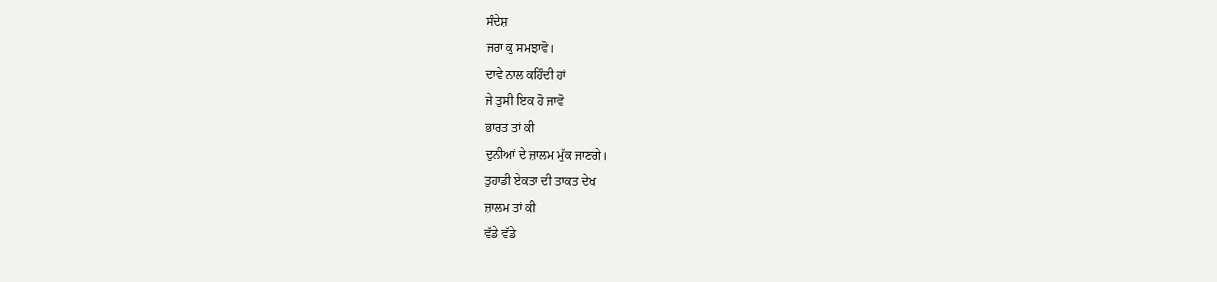ਸੰਦੇਸ਼
ਜਰਾ ਕੁ ਸਮਝਾਵੋ।
ਦਾਵੇ ਨਾਲ ਕਹਿੰਦੀ ਹਾਂ
ਜੇ ਤੁਸੀ ਇਕ ਹੋ ਜਾਵੋ
ਭਾਰਤ ਤਾਂ ਕੀ
ਦੁਨੀਆਂ ਦੇ ਜ਼ਾਲਮ ਮੁੱਕ ਜਾਣਗੇ।
ਤੁਹਾਡੀ ਏਕਤਾ ਦੀ ਤਾਕਤ ਦੇਖ
ਜ਼ਾਲਮ ਤਾਂ ਕੀ
ਵੱਡੇ ਵੱਡੇ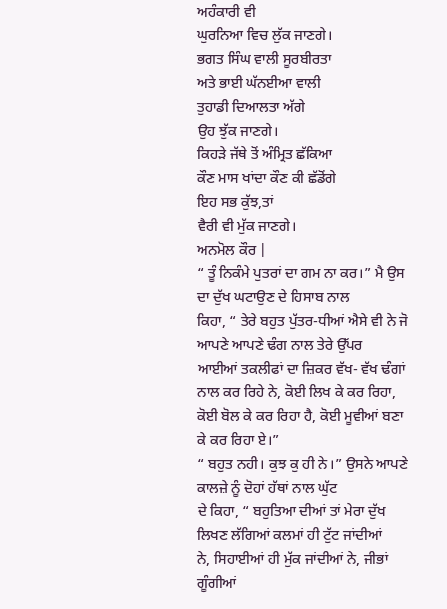ਅਹੰਕਾਰੀ ਵੀ
ਘੁਰਨਿਆ ਵਿਚ ਲੁੱਕ ਜਾਣਗੇ।
ਭਗਤ ਸਿੰਘ ਵਾਲੀ ਸੂਰਬੀਰਤਾ
ਅਤੇ ਭਾਈ ਘੱਨਈਆ ਵਾਲੀ
ਤੁਹਾਡੀ ਦਿਆਲਤਾ ਅੱਗੇ
ਉਹ ਝੁੱਕ ਜਾਣਗੇ।
ਕਿਹੜੇ ਜੱਥੇ ਤੋਂ ਅੰਮ੍ਰਿਤ ਛੱਕਿਆ
ਕੌਣ ਮਾਸ ਖਾਂਦਾ ਕੌਣ ਕੀ ਛੱਡੋਂਗੇ
ਇਹ ਸਭ ਕੁੱਝ,ਤਾਂ
ਵੈਰੀ ਵੀ ਮੁੱਕ ਜਾਣਗੇ।
ਅਨਮੋਲ ਕੌਰ |
“ ਤੂੰ ਨਿਕੰਮੇ ਪੁਤਰਾਂ ਦਾ ਗਮ ਨਾ ਕਰ।” ਮੈ ਉਸ ਦਾ ਦੁੱਖ ਘਟਾਉਣ ਦੇ ਹਿਸਾਬ ਨਾਲ
ਕਿਹਾ, “ ਤੇਰੇ ਬਹੁਤ ਪੁੱਤਰ-ਧੀਆਂ ਐਸੇ ਵੀ ਨੇ ਜੋ ਆਪਣੇ ਆਪਣੇ ਢੰਗ ਨਾਲ ਤੇਰੇ ਉੱਪਰ
ਆਈਆਂ ਤਕਲੀਫਾਂ ਦਾ ਜ਼ਿਕਰ ਵੱਖ- ਵੱਖ ਢੰਗਾਂ ਨਾਲ ਕਰ ਰਿਹੇ ਨੇ, ਕੋਈ ਲਿਖ ਕੇ ਕਰ ਰਿਹਾ,
ਕੋਈ ਬੋਲ ਕੇ ਕਰ ਰਿਹਾ ਹੈ, ਕੋਈ ਮੂਵੀਆਂ ਬਣਾ ਕੇ ਕਰ ਰਿਹਾ ਏ।”
“ ਬਹੁਤ ਨਹੀ। ਕੁਝ ਕੁ ਹੀ ਨੇ।” ਉਸਨੇ ਆਪਣੇ ਕਾਲਜ਼ੇ ਨੂੰ ਦੋਹਾਂ ਹੱਥਾਂ ਨਾਲ ਘੁੱਟ
ਦੇ ਕਿਹਾ, “ ਬਹੁਤਿਆ ਦੀਆਂ ਤਾਂ ਮੇਰਾ ਦੁੱਖ ਲਿਖਣ ਲੱਗਿਆਂ ਕਲਮਾਂ ਹੀ ਟੁੱਟ ਜਾਂਦੀਆਂ
ਨੇ, ਸਿਹਾਈਆਂ ਹੀ ਮੁੱਕ ਜਾਂਦੀਆਂ ਨੇ, ਜੀਭਾਂ ਗੂੰਗੀਆਂ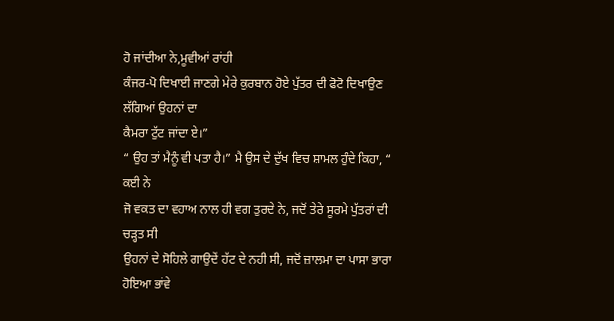ਹੋ ਜਾਂਦੀਆ ਨੇ,ਮੂਵੀਆਂ ਰਾਂਹੀ
ਕੰਜਰ-ਪੋ ਦਿਖਾਈ ਜਾਣਗੇ ਮੇਰੇ ਕੁਰਬਾਨ ਹੋਏ ਪੁੱਤਰ ਦੀ ਫੋਟੋ ਦਿਖਾਉਣ ਲੱਗਿਆਂ ਉਹਨਾਂ ਦਾ
ਕੈਮਰਾ ਟੁੱਟ ਜਾਂਦਾ ਏ।”
“ ਉਹ ਤਾਂ ਮੈਨੂੰ ਵੀ ਪਤਾ ਹੈ।” ਮੈ ਉਸ ਦੇ ਦੁੱਖ ਵਿਚ ਸ਼ਾਮਲ ਹੁੰਦੇ ਕਿਹਾ, “ ਕਈ ਨੇ
ਜੋ ਵਕਤ ਦਾ ਵਹਾਅ ਨਾਲ ਹੀ ਵਗ ਤੁਰਦੇ ਨੇ, ਜਦੋਂ ਤੇਰੇ ਸੂਰਮੇ ਪੁੱਤਰਾਂ ਦੀ ਚੜ੍ਹਤ ਸੀ
ਉਹਨਾਂ ਦੇ ਸੋਹਿਲੇ ਗਾਉਦੇਂ ਹੱਟ ਦੇ ਨਹੀ ਸੀ, ਜਦੋਂ ਜ਼ਾਲਮਾ ਦਾ ਪਾਸਾ ਭਾਰਾ ਹੋਇਆ ਭਾਂਵੇ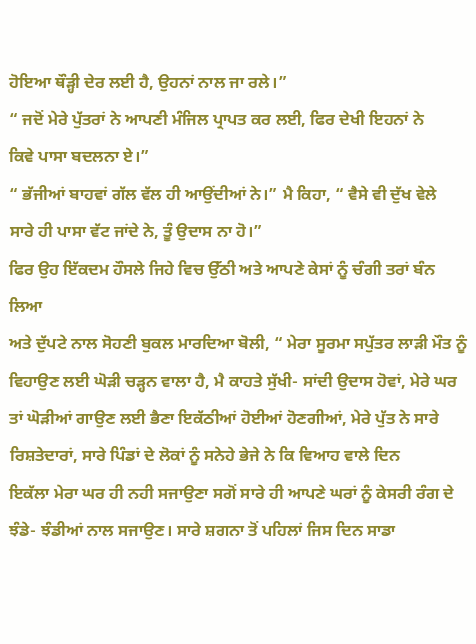ਹੋਇਆ ਥੌੜ੍ਹੀ ਦੇਰ ਲਈ ਹੈ, ਉਹਨਾਂ ਨਾਲ ਜਾ ਰਲੇ।”
“ ਜਦੋਂ ਮੇਰੇ ਪੁੱਤਰਾਂ ਨੇ ਆਪਣੀ ਮੰਜਿਲ ਪ੍ਰਾਪਤ ਕਰ ਲਈ, ਫਿਰ ਦੇਖੀ ਇਹਨਾਂ ਨੇ
ਕਿਵੇ ਪਾਸਾ ਬਦਲਨਾ ਏ।”
“ ਭੱਜੀਆਂ ਬਾਹਵਾਂ ਗੱਲ ਵੱਲ ਹੀ ਆਉਂਦੀਆਂ ਨੇ।” ਮੈ ਕਿਹਾ, “ ਵੈਸੇ ਵੀ ਦੁੱਖ ਵੇਲੇ
ਸਾਰੇ ਹੀ ਪਾਸਾ ਵੱਟ ਜਾਂਦੇ ਨੇ, ਤੂੰ ਉਦਾਸ ਨਾ ਹੋ।”
ਫਿਰ ਉਹ ਇੱਕਦਮ ਹੌਸਲੇ ਜਿਹੇ ਵਿਚ ਉੱਠੀ ਅਤੇ ਆਪਣੇ ਕੇਸਾਂ ਨੂੰ ਚੰਗੀ ਤਰਾਂ ਬੰਨ ਲਿਆ
ਅਤੇ ਦੁੱਪਟੇ ਨਾਲ ਸੋਹਣੀ ਬੁਕਲ ਮਾਰਦਿਆ ਬੋਲੀ, “ ਮੇਰਾ ਸੂਰਮਾ ਸਪੁੱਤਰ ਲਾੜੀ ਮੌਤ ਨੂੰ
ਵਿਹਾਉਣ ਲਈ ਘੋੜੀ ਚੜ੍ਹਨ ਵਾਲਾ ਹੈ, ਮੈ ਕਾਹਤੇ ਸੁੱਖੀ- ਸਾਂਦੀ ਉਦਾਸ ਹੋਵਾਂ, ਮੇਰੇ ਘਰ
ਤਾਂ ਘੋੜੀਆਂ ਗਾਉਣ ਲਈ ਭੈਣਾ ਇਕੱਠੀਆਂ ਹੋਈਆਂ ਹੋਣਗੀਆਂ, ਮੇਰੇ ਪੁੱਤ ਨੇ ਸਾਰੇ
ਰਿਸ਼ਤੇਦਾਰਾਂ, ਸਾਰੇ ਪਿੰਡਾਂ ਦੇ ਲੋਕਾਂ ਨੂੰ ਸਨੇਹੇ ਭੇਜੇ ਨੇ ਕਿ ਵਿਆਹ ਵਾਲੇ ਦਿਨ
ਇਕੱਲਾ ਮੇਰਾ ਘਰ ਹੀ ਨਹੀ ਸਜਾਉਣਾ ਸਗੋਂ ਸਾਰੇ ਹੀ ਆਪਣੇ ਘਰਾਂ ਨੂੰ ਕੇਸਰੀ ਰੰਗ ਦੇ
ਝੰਡੇ- ਝੰਡੀਆਂ ਨਾਲ ਸਜਾਉਣ। ਸਾਰੇ ਸ਼ਗਨਾ ਤੋਂ ਪਹਿਲਾਂ ਜਿਸ ਦਿਨ ਸਾਡਾ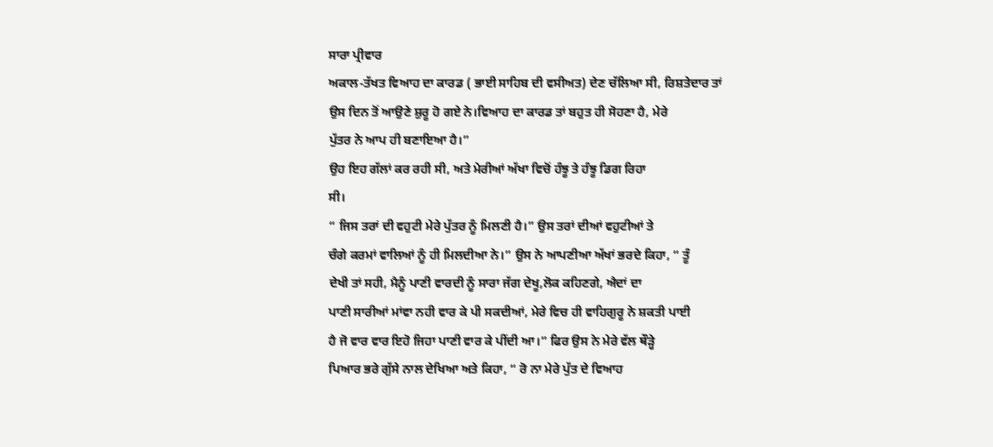ਸਾਰਾ ਪ੍ਰੀਵਾਰ
ਅਕਾਲ-ਤੱਖਤ ਵਿਆਹ ਦਾ ਕਾਰਡ ( ਭਾਈ ਸਾਹਿਬ ਦੀ ਵਸੀਅਤ) ਦੇਣ ਚੱਲਿਆ ਸੀ, ਰਿਸ਼ਤੇਦਾਰ ਤਾਂ
ਉਸ ਦਿਨ ਤੋਂ ਆਉਣੇ ਸ਼ੁਰੂ ਹੋ ਗਏ ਨੇ।ਵਿਆਹ ਦਾ ਕਾਰਡ ਤਾਂ ਬਹੁਤ ਹੀ ਸੋਹਣਾ ਹੈ, ਮੇਰੇ
ਪੁੱਤਰ ਨੇ ਆਪ ਹੀ ਬਣਾਇਆ ਹੈ।”
ਉਹ ਇਹ ਗੱਲਾਂ ਕਰ ਰਹੀ ਸੀ, ਅਤੇ ਮੇਰੀਆਂ ਅੱਖਾ ਵਿਚੋਂ ਹੰਝੂ ਤੇ ਹੰਝੂ ਡਿਗ ਰਿਹਾ
ਸੀ।
“ ਜਿਸ ਤਰਾਂ ਦੀ ਵਹੁਟੀ ਮੇਰੇ ਪੁੱਤਰ ਨੂੰ ਮਿਲਣੀ ਹੈ।” ਉਸ ਤਰਾਂ ਦੀਆਂ ਵਹੁਟੀਆਂ ਤੇ
ਚੰਗੇ ਕਰਮਾਂ ਵਾਲਿਆਂ ਨੂੰ ਹੀ ਮਿਲਦੀਆ ਨੇ।” ਉਸ ਨੇ ਆਪਣੀਆ ਅੱਖਾਂ ਭਰਦੇ ਕਿਹਾ, “ ਤੂੰ
ਦੇਖੀ ਤਾਂ ਸਹੀ, ਮੈਨੂੰ ਪਾਣੀ ਵਾਰਦੀ ਨੂੰ ਸਾਰਾ ਜੱਗ ਦੇਖੂ,ਲੋਕ ਕਹਿਣਗੇ, ਐਦਾਂ ਦਾ
ਪਾਣੀ ਸਾਰੀਆਂ ਮਾਂਵਾ ਨਹੀ ਵਾਰ ਕੇ ਪੀ ਸਕਦੀਆਂ, ਮੇਰੇ ਵਿਚ ਹੀ ਵਾਹਿਗੁਰੂ ਨੇ ਸ਼ਕਤੀ ਪਾਈ
ਹੈ ਜੋ ਵਾਰ ਵਾਰ ਇਹੋ ਜਿਹਾ ਪਾਣੀ ਵਾਰ ਕੇ ਪੀਂਦੀ ਆ।” ਫਿਰ ਉਸ ਨੇ ਮੇਰੇ ਵੱਲ ਥੌੜ੍ਹੇ
ਪਿਆਰ ਭਰੇ ਗੁੱਸੇ ਨਾਲ ਦੇਖਿਆ ਅਤੇ ਕਿਹਾ, “ ਰੋ ਨਾ ਮੇਰੇ ਪੁੱਤ ਦੇ ਵਿਆਹ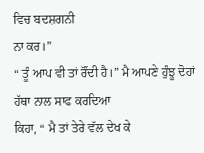ਵਿਚ ਬਦਸ਼ਗਨੀ
ਨਾ ਕਰ।”
“ ਤੂੰ ਆਪ ਵੀ ਤਾਂ ਰੌਂਦੀ ਹੈ।” ਮੈ ਆਪਣੇ ਹੁੰਝੂ ਦੋਹਾਂ ਹੱਥਾ ਨਾਲ ਸਾਫ ਕਰਦਿਆ
ਕਿਹਾ, “ ਮੈ ਤਾਂ ਤੇਰੇ ਵੱਲ ਦੇਖ ਕੇ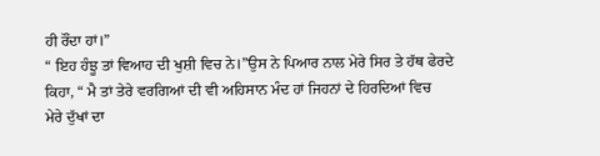ਹੀ ਰੌਂਦਾ ਹਾਂ।”
“ ਇਹ ਹੰਝੂ ਤਾਂ ਵਿਆਹ ਦੀ ਖੁਸ਼ੀ ਵਿਚ ਨੇ।”ਉਸ ਨੇ ਪਿਆਰ ਨਾਲ ਮੇਰੇ ਸਿਰ ਤੇ ਹੱਥ ਫੇਰਦੇ
ਕਿਹਾ, “ ਮੈ ਤਾਂ ਤੇਰੇ ਵਰਗਿਆਂ ਦੀ ਵੀ ਅਹਿਸਾਨ ਮੰਦ ਹਾਂ ਜਿਹਨਾਂ ਦੇ ਹਿਰਦਿਆਂ ਵਿਚ
ਮੇਰੇ ਦੁੱਖਾਂ ਦਾ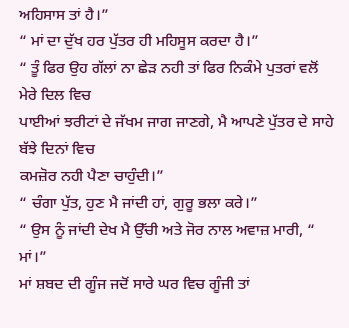ਅਹਿਸਾਸ ਤਾਂ ਹੈ।”
“ ਮਾਂ ਦਾ ਦੁੱਖ ਹਰ ਪੁੱਤਰ ਹੀ ਮਹਿਸੂਸ ਕਰਦਾ ਹੈ।”
“ ਤੂੰ ਫਿਰ ਉਹ ਗੱਲਾਂ ਨਾ ਛੇੜ ਨਹੀ ਤਾਂ ਫਿਰ ਨਿਕੰਮੇ ਪੁਤਰਾਂ ਵਲੋਂ ਮੇਰੇ ਦਿਲ ਵਿਚ
ਪਾਈਆਂ ਝਰੀਟਾਂ ਦੇ ਜੱਖਮ ਜਾਗ ਜਾਣਗੇ, ਮੈ ਆਪਣੇ ਪੁੱਤਰ ਦੇ ਸਾਹੇ ਬੱਝੇ ਦਿਨਾਂ ਵਿਚ
ਕਮਜ਼ੋਰ ਨਹੀ ਪੈਣਾ ਚਾਹੁੰਦੀ।”
“ ਚੰਗਾ ਪੁੱਤ, ਹੁਣ ਮੈ ਜਾਂਦੀ ਹਾਂ, ਗੁਰੂ ਭਲਾ ਕਰੇ।”
“ ਉਸ ਨੂੰ ਜਾਂਦੀ ਦੇਖ ਮੈ ਉੱਚੀ ਅਤੇ ਜੋਰ ਨਾਲ ਅਵਾਜ਼ ਮਾਰੀ, “ ਮਾਂ।”
ਮਾਂ ਸ਼ਬਦ ਦੀ ਗੂੰਜ ਜਦੋਂ ਸਾਰੇ ਘਰ ਵਿਚ ਗੂੰਜੀ ਤਾਂ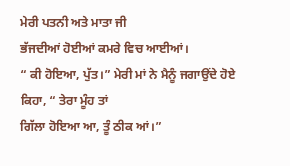ਮੇਰੀ ਪਤਨੀ ਅਤੇ ਮਾਤਾ ਜੀ
ਭੱਜਦੀਆਂ ਹੋਈਆਂ ਕਮਰੇ ਵਿਚ ਆਈਆਂ।
“ ਕੀ ਹੋਇਆ, ਪੁੱਤ।” ਮੇਰੀ ਮਾਂ ਨੇ ਮੈਨੂੰ ਜਗਾਉਂਦੇ ਹੋਏ ਕਿਹਾ, “ ਤੇਰਾ ਮੂੰਹ ਤਾਂ
ਗਿੱਲਾ ਹੋਇਆ ਆ, ਤੂੰ ਠੀਕ ਆਂ।”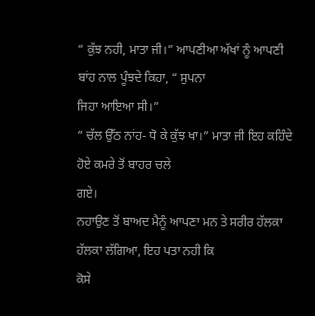“ ਕੁੱਝ ਨਹੀ, ਮਾਤਾ ਜੀ।” ਆਪਣੀਆ ਅੱਖਾਂ ਨੂੰ ਆਪਣੀ ਬਾਂਹ ਨਾਲ ਪੂੰਝਦੇ ਕਿਹਾ, “ ਸੁਪਨਾ
ਜਿਹਾ ਆਇਆ ਸੀ।”
“ ਚੱਲ ਉੱਠ ਨਾਂਹ- ਧੋ ਕੇ ਕੁੱਝ ਖਾ।” ਮਾਤਾ ਜੀ ਇਹ ਕਹਿੰਦੇ ਹੋਏ ਕਮਰੇ ਤੋਂ ਬਾਹਰ ਚਲੇ
ਗਏ।
ਨਹਾਉਣ ਤੋਂ ਬਾਅਦ ਮੈਨੂੰ ਆਪਣਾ ਮਨ ਤੇ ਸਰੀਰ ਹੱਲਕਾ ਹੱਲਕਾ ਲੱਗਿਆ, ਇਹ ਪਤਾ ਨਹੀ ਕਿ
ਕੋਸੇ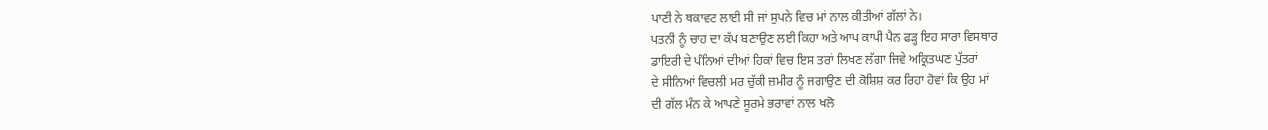ਪਾਣੀ ਨੇ ਥਕਾਵਟ ਲਾਈ ਸੀ ਜਾਂ ਸੁਪਨੇ ਵਿਚ ਮਾਂ ਨਾਲ ਕੀਤੀਆਂ ਗੱਲਾਂ ਨੇ।
ਪਤਨੀ ਨੂੰ ਚਾਹ ਦਾ ਕੱਪ ਬਣਾਉਣ ਲਈ ਕਿਹਾ ਅਤੇ ਆਪ ਕਾਪੀ ਪੈਨ ਫੜ੍ਹ ਇਹ ਸਾਰਾ ਵਿਸਥਾਰ
ਡਾਇਰੀ ਦੇ ਪੰਨਿਆਂ ਦੀਆਂ ਹਿਕਾਂ ਵਿਚ ਇਸ ਤਰਾਂ ਲਿਖਣ ਲੱਗਾ ਜਿਵੇ ਅਕ੍ਰਿਤਘਣ ਪੁੱਤਰਾਂ
ਦੇ ਸੀਨਿਆਂ ਵਿਚਲੀ ਮਰ ਚੁੱਕੀ ਜ਼ਮੀਰ ਨੂੰ ਜਗਾਉਣ ਦੀ ਕੋਸ਼ਿਸ਼ ਕਰ ਰਿਹਾ ਹੋਵਾਂ ਕਿ ਉਹ ਮਾਂ
ਦੀ ਗੱਲ ਮੰਨ ਕੇ ਆਪਣੇ ਸੂਰਮੇ ਭਰਾਵਾਂ ਨਾਲ ਖਲੋ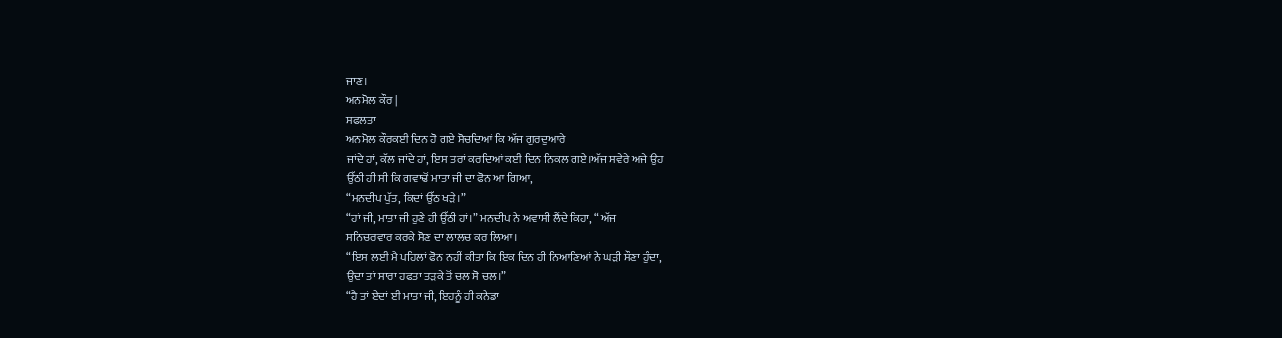ਜਾਣ।
ਅਨਮੋਲ ਕੌਰ |
ਸਫਲਤਾ
ਅਨਮੋਲ ਕੌਰਕਈ ਦਿਨ ਹੋ ਗਏ ਸੋਚਦਿਆਂ ਕਿ ਅੱਜ ਗੁਰਦੁਆਰੇ
ਜਾਂਦੇ ਹਾਂ, ਕੱਲ ਜਾਂਦੇ ਹਾਂ, ਇਸ ਤਰਾਂ ਕਰਦਿਆਂ ਕਈ ਦਿਨ ਨਿਕਲ ਗਏ।ਅੱਜ ਸਵੇਰੇ ਅਜੇ ਉਹ
ਉੱਠੀ ਹੀ ਸੀ ਕਿ ਗਵਾਢੋਂ ਮਾਤਾ ਜੀ ਦਾ ਫੋਨ ਆ ਗਿਆ,
“ਮਨਦੀਪ ਪੁੱਤ, ਕਿਦਾਂ ਉੱਠ ਖੜੇ।”
“ਹਾਂ ਜੀ, ਮਾਤਾ ਜੀ ਹੁਣੇ ਹੀ ਉੱਠੀ ਹਾਂ।” ਮਨਦੀਪ ਨੇ ਅਵਾਸੀ ਲੈਂਦੇ ਕਿਹਾ, “ ਅੱਜ
ਸਨਿਚਰਵਾਰ ਕਰਕੇ ਸੋਣ ਦਾ ਲਾਲਚ ਕਰ ਲਿਆ।
“ਇਸ ਲਈ ਮੈ ਪਹਿਲਾਂ ਫੋਨ ਨਹੀਂ ਕੀਤਾ ਕਿ ਇਕ ਦਿਨ ਹੀ ਨਿਆਣਿਆਂ ਨੇ ਘੜੀ ਸੌਣਾ ਹੁੰਦਾ,
ਉਦਾ ਤਾਂ ਸਾਰਾ ਹਫਤਾ ਤੜਕੇ ਤੋਂ ਚਲ ਸੋ ਚਲ।”
“ਹੈ ਤਾਂ ਏਦਾਂ ਈ ਮਾਤਾ ਜੀ, ਇਹਨੂੰ ਹੀ ਕਨੇਡਾ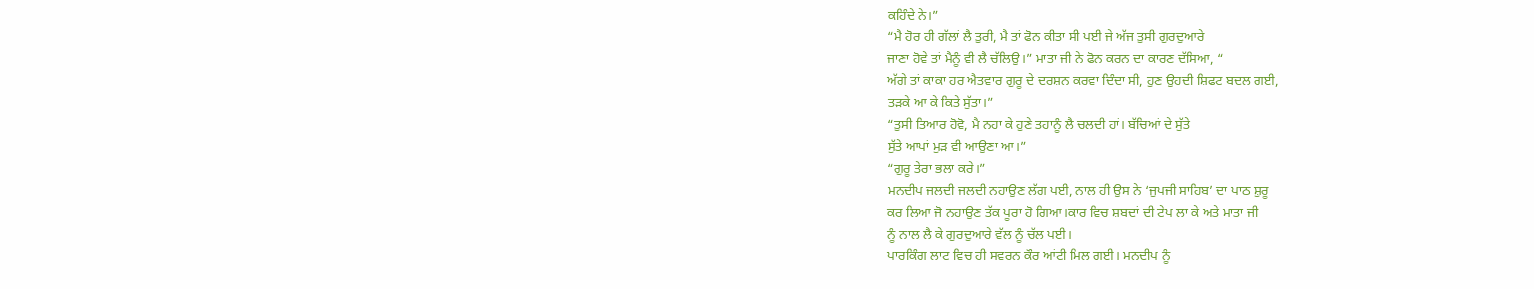ਕਹਿੰਦੇ ਨੇ।”
“ਮੈ ਹੋਰ ਹੀ ਗੱਲਾਂ ਲੈ ਤੁਰੀ, ਮੈ ਤਾਂ ਫੋਨ ਕੀਤਾ ਸੀ ਪਈ ਜੇ ਅੱਜ ਤੁਸੀ ਗੁਰਦੁਆਰੇ
ਜਾਣਾ ਹੋਵੇ ਤਾਂ ਮੈਨੂੰ ਵੀ ਲੈ ਚੱਲਿਉ।” ਮਾਤਾ ਜੀ ਨੇ ਫੋਨ ਕਰਨ ਦਾ ਕਾਰਣ ਦੱਸਿਆ, “
ਅੱਗੇ ਤਾਂ ਕਾਕਾ ਹਰ ਐਤਵਾਰ ਗੁਰੂ ਦੇ ਦਰਸ਼ਨ ਕਰਵਾ ਦਿੰਦਾ ਸੀ, ਹੁਣ ਉਹਦੀ ਸ਼ਿਫਟ ਬਦਲ ਗਈ,
ਤੜਕੇ ਆ ਕੇ ਕਿਤੇ ਸੁੱਤਾ।”
“ਤੁਸੀ ਤਿਆਰ ਹੋਵੋ, ਮੈ ਨਹਾ ਕੇ ਹੁਣੇ ਤਹਾਨੂੰ ਲੈ ਚਲਦੀ ਹਾਂ। ਬੱਚਿਆਂ ਦੇ ਸੁੱਤੇ
ਸੁੱਤੇ ਆਪਾਂ ਮੁੜ ਵੀ ਆਉਣਾ ਆ।”
“ਗੁਰੂ ਤੇਰਾ ਭਲਾ ਕਰੇ।”
ਮਨਦੀਪ ਜਲਦੀ ਜਲਦੀ ਨਹਾਉਣ ਲੱਗ ਪਈ, ਨਾਲ ਹੀ ਉਸ ਨੇ ‘ਜੁਪਜੀ ਸਾਹਿਬ’ ਦਾ ਪਾਠ ਸ਼ੁਰੂ
ਕਰ ਲਿਆ ਜੋ ਨਹਾਉਣ ਤੱਕ ਪੂਰਾ ਹੋ ਗਿਆ।ਕਾਰ ਵਿਚ ਸ਼ਬਦਾਂ ਦੀ ਟੇਪ ਲਾ ਕੇ ਅਤੇ ਮਾਤਾ ਜੀ
ਨੂੰ ਨਾਲ ਲੈ ਕੇ ਗੁਰਦੁਆਰੇ ਵੱਲ ਨੂੰ ਚੱਲ ਪਈ।
ਪਾਰਕਿੰਗ ਲਾਟ ਵਿਚ ਹੀ ਸਵਰਨ ਕੌਰ ਆਂਟੀ ਮਿਲ ਗਈ। ਮਨਦੀਪ ਨੂੰ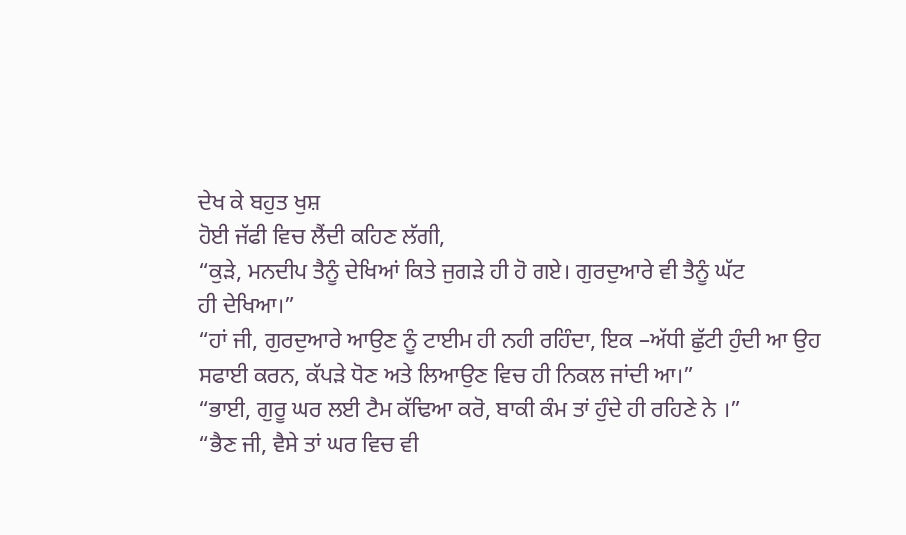ਦੇਖ ਕੇ ਬਹੁਤ ਖੁਸ਼
ਹੋਈ ਜੱਫੀ ਵਿਚ ਲੈਂਦੀ ਕਹਿਣ ਲੱਗੀ,
“ਕੁੜੇ, ਮਨਦੀਪ ਤੈਨੂੰ ਦੇਖਿਆਂ ਕਿਤੇ ਜੁਗੜੇ ਹੀ ਹੋ ਗਏ। ਗੁਰਦੁਆਰੇ ਵੀ ਤੈਨੂੰ ਘੱਟ
ਹੀ ਦੇਖਿਆ।”
“ਹਾਂ ਜੀ, ਗੁਰਦੁਆਰੇ ਆਉਣ ਨੂੰ ਟਾਈਮ ਹੀ ਨਹੀ ਰਹਿੰਦਾ, ਇਕ –ਅੱਧੀ ਛੁੱਟੀ ਹੁੰਦੀ ਆ ਉਹ
ਸਫਾਈ ਕਰਨ, ਕੱਪੜੇ ਧੋਣ ਅਤੇ ਲਿਆਉਣ ਵਿਚ ਹੀ ਨਿਕਲ ਜਾਂਦੀ ਆ।”
“ਭਾਈ, ਗੁਰੂ ਘਰ ਲਈ ਟੈਮ ਕੱਢਿਆ ਕਰੋ, ਬਾਕੀ ਕੰਮ ਤਾਂ ਹੁੰਦੇ ਹੀ ਰਹਿਣੇ ਨੇ ।”
“ਭੈਣ ਜੀ, ਵੈਸੇ ਤਾਂ ਘਰ ਵਿਚ ਵੀ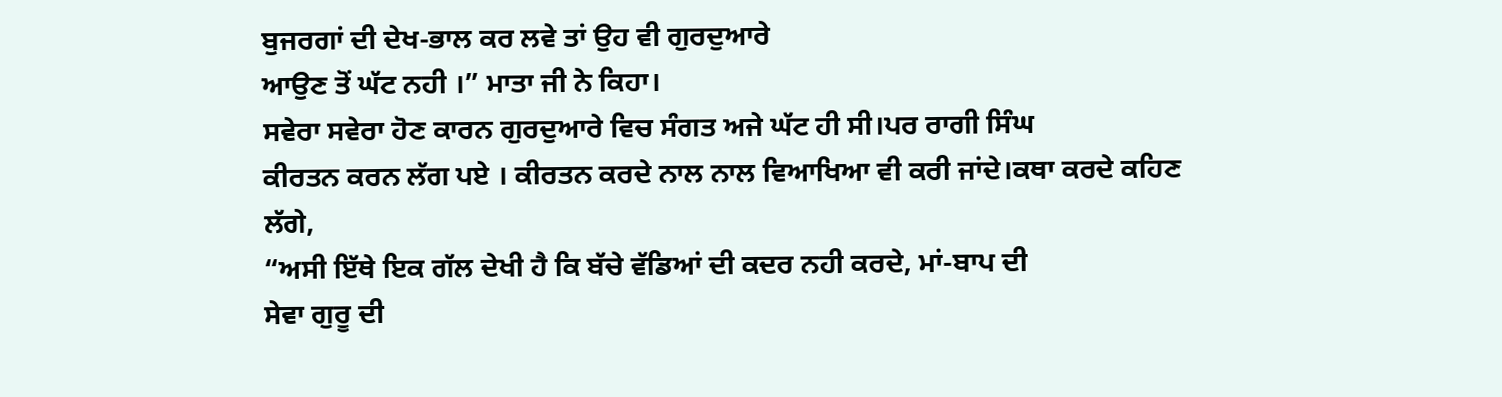ਬੁਜਰਗਾਂ ਦੀ ਦੇਖ-ਭਾਲ ਕਰ ਲਵੇ ਤਾਂ ਉਹ ਵੀ ਗੁਰਦੁਆਰੇ
ਆਉਣ ਤੋਂ ਘੱਟ ਨਹੀ ।” ਮਾਤਾ ਜੀ ਨੇ ਕਿਹਾ।
ਸਵੇਰਾ ਸਵੇਰਾ ਹੋਣ ਕਾਰਨ ਗੁਰਦੁਆਰੇ ਵਿਚ ਸੰਗਤ ਅਜੇ ਘੱਟ ਹੀ ਸੀ।ਪਰ ਰਾਗੀ ਸਿੰਘ
ਕੀਰਤਨ ਕਰਨ ਲੱਗ ਪਏ । ਕੀਰਤਨ ਕਰਦੇ ਨਾਲ ਨਾਲ ਵਿਆਖਿਆ ਵੀ ਕਰੀ ਜਾਂਦੇ।ਕਥਾ ਕਰਦੇ ਕਹਿਣ
ਲੱਗੇ,
“ਅਸੀ ਇੱਥੇ ਇਕ ਗੱਲ ਦੇਖੀ ਹੈ ਕਿ ਬੱਚੇ ਵੱਡਿਆਂ ਦੀ ਕਦਰ ਨਹੀ ਕਰਦੇ, ਮਾਂ-ਬਾਪ ਦੀ
ਸੇਵਾ ਗੁਰੂ ਦੀ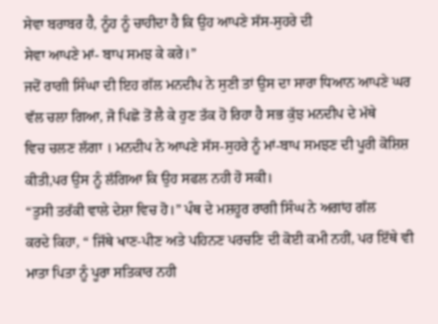ਸੇਵਾ ਬਰਾਬਰ ਹੈ, ਨੂੰਹ ਨੂੰ ਚਾਹੀਦਾ ਹੈ ਕਿ ਉਹ ਆਪਣੇ ਸੱਸ-ਸੁਹਰੇ ਦੀ
ਸੇਵਾ ਆਪਣੇ ਮਾਂ- ਬਾਪ ਸਮਝ ਕੇ ਕਰੇ।”
ਜਦੋਂ ਰਾਗੀ ਸਿੰਘਾ ਦੀ ਇਹ ਗੱਲ ਮਨਦੀਪ ਨੇ ਸੁਣੀ ਤਾਂ ਉਸ ਦਾ ਸਾਰਾ ਧਿਆਨ ਆਪਣੇ ਘਰ
ਵੱਲ ਚਲਾ ਗਿਆ, ਜੋ ਪਿਛੋ ਤੋਂ ਲੈ ਕੇ ਹੁਣ ਤੱਕ ਹੋ ਰਿਹਾ ਹੈ ਸਭ ਕੁੱਝ ਮਨਦੀਪ ਦੇ ਮੱਥੇ
ਵਿਚ ਚਲਣ ਲੱਗਾ । ਮਨਦੀਪ ਨੇ ਆਪਣੇ ਸੱਸ-ਸੁਹਰੇ ਨੂੰ ਮਾਂ-ਬਾਪ ਸਮਝਣ ਦੀ ਪੂਰੀ ਕੋਸ਼ਿਸ਼
ਕੀਤੀ,ਪਰ ਉਸ ਨੂੰ ਲੱਗਿਆ ਕਿ ਉਹ ਸਫਲ ਨਹੀ ਹੋ ਸਕੀ।
“ਤੁਸੀ ਤਰੱਕੀ ਵਾਲੇ ਦੇਸ਼ਾ ਵਿਚ ਹੋ।” ਪੰਥ ਦੇ ਮਸ਼ਹੂਰ ਰਾਗੀ ਸਿੰਘ ਨੇ ਅਗਾਂਹ ਗੱਲ
ਕਰਦੇ ਕਿਹਾ, “ ਜਿੱਥੇ ਖਾਣ-ਪੀਣ ਅਤੇ ਪਹਿਨਣ ਪਰਚਣਿ ਦੀ ਕੋਈ ਕਮੀ ਨਹੀਂ, ਪਰ ਇੱਥੇ ਵੀ
ਮਾਤਾ ਪਿਤਾ ਨੂੰ ਪੂਰਾ ਸਤਿਕਾਰ ਨਹੀ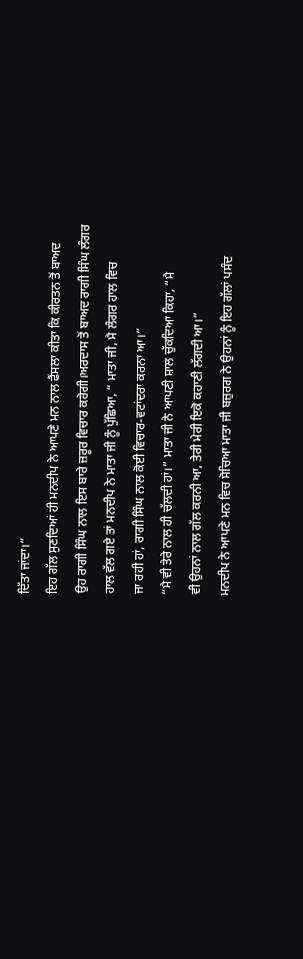ਦਿੱਤਾ ਜਾਂਦਾ।”
ਇਹ ਗੱਲ ਸੁਣਦਿਆਂ ਹੀ ਮਨਦੀਪ ਨੇ ਆਪਣੇ ਮਨ ਨਾਲ ਫੈਂਸਲਾ ਕੀਤਾ ਕਿ ਕੀਰਤਨ ਤੋਂ ਬਾਅਦ
ਉਹ ਰਾਗੀ ਸਿੰਘ ਨਾਲ ਇਸ ਬਾਰੇ ਜ਼ਰੂਰ ਵਿਚਾਰ ਕਰੇਗੀ।ਅਰਦਾਸ ਤੋਂ ਬਾਅਦ ਰਾਗੀ ਸਿੰਘ ਲੰਗਰ
ਹਾਲ ਵੱਲ ਗਏ ਤਾਂ ਮਨਦੀਪ ਨੇ ਮਾਤਾ ਜੀ ਨੂੰ ਪੁੱਛਿਆ, “ ਮਾਤਾ ਜੀ, ਮੈ ਲੰਗਰ ਹਾਲ ਵਿਚ
ਜਾ ਰਹੀ ਹਾਂ, ਰਾਗੀ ਸਿੰਘ ਨਾਲ ਕੋਈ ਵਿਚਾਰ-ਵਟਾਂਦਰਾ ਕਰਨਾ ਆ।”
“ਮੈ ਵੀ ਤੇਰੇ ਨਾਲ ਹੀ ਚੱਲਦੀ ਹਾਂ।” ਮਾਤਾ ਜੀ ਨੇ ਆਪਣੀ ਸ਼ਾਲ ਚੁੱਕਦਿਆ ਕਿਹਾ, “ਮੈ
ਵੀ ਉਹਨਾਂ ਨਾਲ ਗੱਲ ਕਰਨੀ ਆ, ਤੇਰੀ ਮੇਰੀ ਇਕੋ ਕਹਾਣੀ ਲੱਗਦੀ ਆ।”
ਮਨਦੀਪ ਨੇ ਆਪਣੇ ਮਨ ਵਿਚ ਸੋਚਿਆ ਮਾਤਾ ਜੀ ਬਜ਼ੁਰਗ ਨੇ ਉਹਨਾਂ ਨੂੰ ਇਹ ਗੱਲਾਂ ਪਸੰਦ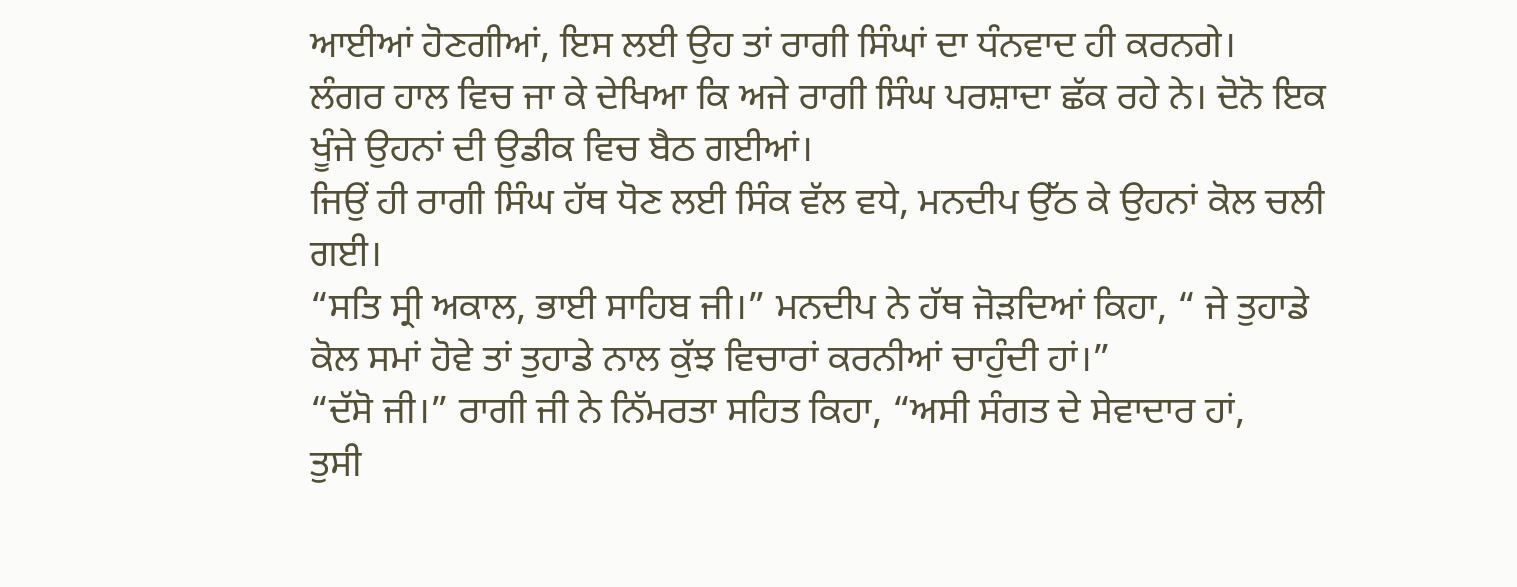ਆਈਆਂ ਹੋਣਗੀਆਂ, ਇਸ ਲਈ ਉਹ ਤਾਂ ਰਾਗੀ ਸਿੰਘਾਂ ਦਾ ਧੰਨਵਾਦ ਹੀ ਕਰਨਗੇ।
ਲੰਗਰ ਹਾਲ ਵਿਚ ਜਾ ਕੇ ਦੇਖਿਆ ਕਿ ਅਜੇ ਰਾਗੀ ਸਿੰਘ ਪਰਸ਼ਾਦਾ ਛੱਕ ਰਹੇ ਨੇ। ਦੋਨੋ ਇਕ
ਖੂੰਜੇ ਉਹਨਾਂ ਦੀ ਉਡੀਕ ਵਿਚ ਬੈਠ ਗਈਆਂ।
ਜਿਉਂ ਹੀ ਰਾਗੀ ਸਿੰਘ ਹੱਥ ਧੋਣ ਲਈ ਸਿੰਕ ਵੱਲ ਵਧੇ, ਮਨਦੀਪ ਉੱਠ ਕੇ ਉਹਨਾਂ ਕੋਲ ਚਲੀ
ਗਈ।
“ਸਤਿ ਸ੍ਰੀ ਅਕਾਲ, ਭਾਈ ਸਾਹਿਬ ਜੀ।” ਮਨਦੀਪ ਨੇ ਹੱਥ ਜੋੜਦਿਆਂ ਕਿਹਾ, “ ਜੇ ਤੁਹਾਡੇ
ਕੋਲ ਸਮਾਂ ਹੋਵੇ ਤਾਂ ਤੁਹਾਡੇ ਨਾਲ ਕੁੱਝ ਵਿਚਾਰਾਂ ਕਰਨੀਆਂ ਚਾਹੁੰਦੀ ਹਾਂ।”
“ਦੱਸੋ ਜੀ।” ਰਾਗੀ ਜੀ ਨੇ ਨਿੱਮਰਤਾ ਸਹਿਤ ਕਿਹਾ, “ਅਸੀ ਸੰਗਤ ਦੇ ਸੇਵਾਦਾਰ ਹਾਂ,
ਤੁਸੀ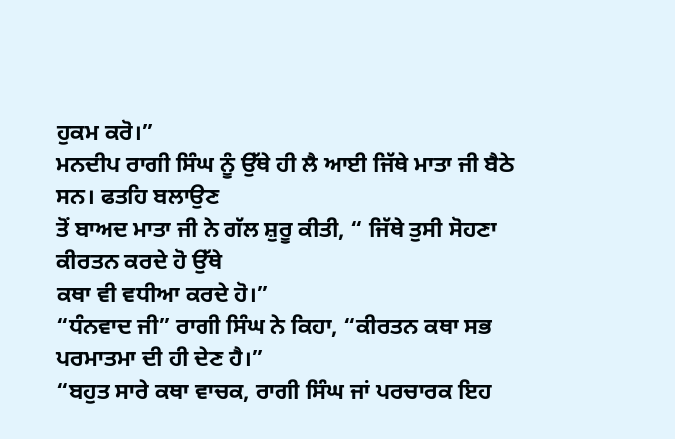ਹੁਕਮ ਕਰੋ।”
ਮਨਦੀਪ ਰਾਗੀ ਸਿੰਘ ਨੂੰ ਉੱਥੇ ਹੀ ਲੈ ਆਈ ਜਿੱਥੇ ਮਾਤਾ ਜੀ ਬੈਠੇ ਸਨ। ਫਤਹਿ ਬਲਾਉਣ
ਤੋਂ ਬਾਅਦ ਮਾਤਾ ਜੀ ਨੇ ਗੱਲ ਸ਼ੁਰੂ ਕੀਤੀ, “ ਜਿੱਥੇ ਤੁਸੀ ਸੋਹਣਾ ਕੀਰਤਨ ਕਰਦੇ ਹੋ ਉੱਥੇ
ਕਥਾ ਵੀ ਵਧੀਆ ਕਰਦੇ ਹੋ।”
“ਧੰਨਵਾਦ ਜੀ” ਰਾਗੀ ਸਿੰਘ ਨੇ ਕਿਹਾ, “ਕੀਰਤਨ ਕਥਾ ਸਭ ਪਰਮਾਤਮਾ ਦੀ ਹੀ ਦੇਣ ਹੈ।”
“ਬਹੁਤ ਸਾਰੇ ਕਥਾ ਵਾਚਕ, ਰਾਗੀ ਸਿੰਘ ਜਾਂ ਪਰਚਾਰਕ ਇਹ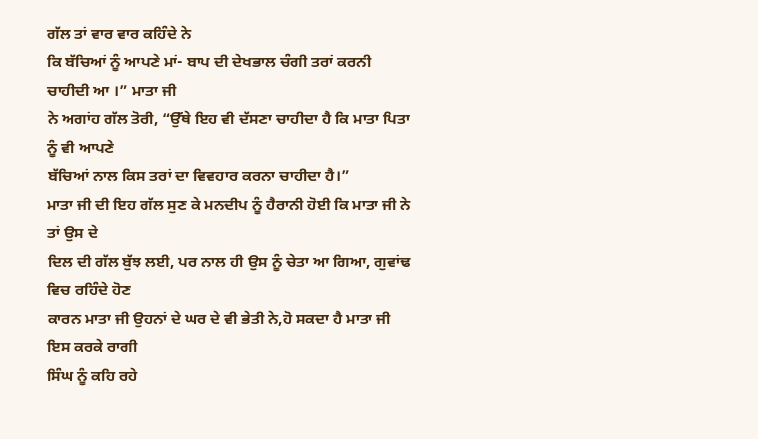ਗੱਲ ਤਾਂ ਵਾਰ ਵਾਰ ਕਹਿੰਦੇ ਨੇ
ਕਿ ਬੱਚਿਆਂ ਨੂੰ ਆਪਣੇ ਮਾਂ- ਬਾਪ ਦੀ ਦੇਖਭਾਲ ਚੰਗੀ ਤਰਾਂ ਕਰਨੀ ਚਾਹੀਦੀ ਆ ।” ਮਾਤਾ ਜੀ
ਨੇ ਅਗਾਂਹ ਗੱਲ ਤੋਰੀ, “ਉੱਥੇ ਇਹ ਵੀ ਦੱਸਣਾ ਚਾਹੀਦਾ ਹੈ ਕਿ ਮਾਤਾ ਪਿਤਾ ਨੂੰ ਵੀ ਆਪਣੇ
ਬੱਚਿਆਂ ਨਾਲ ਕਿਸ ਤਰਾਂ ਦਾ ਵਿਵਹਾਰ ਕਰਨਾ ਚਾਹੀਦਾ ਹੈ।”
ਮਾਤਾ ਜੀ ਦੀ ਇਹ ਗੱਲ ਸੁਣ ਕੇ ਮਨਦੀਪ ਨੂੰ ਹੈਰਾਨੀ ਹੋਈ ਕਿ ਮਾਤਾ ਜੀ ਨੇ ਤਾਂ ਉਸ ਦੇ
ਦਿਲ ਦੀ ਗੱਲ ਬੁੱਝ ਲਈ, ਪਰ ਨਾਲ ਹੀ ਉਸ ਨੂੰ ਚੇਤਾ ਆ ਗਿਆ, ਗੁਵਾਂਢ ਵਿਚ ਰਹਿੰਦੇ ਹੋਣ
ਕਾਰਨ ਮਾਤਾ ਜੀ ਉਹਨਾਂ ਦੇ ਘਰ ਦੇ ਵੀ ਭੇਤੀ ਨੇ,ਹੋ ਸਕਦਾ ਹੈ ਮਾਤਾ ਜੀ ਇਸ ਕਰਕੇ ਰਾਗੀ
ਸਿੰਘ ਨੂੰ ਕਹਿ ਰਹੇ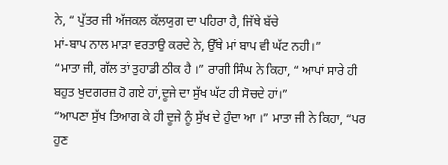ਨੇ, “ ਪੁੱਤਰ ਜੀ ਅੱਜਕਲ ਕੱਲਯੁਗ ਦਾ ਪਹਿਰਾ ਹੈ, ਜਿੱਥੇ ਬੱਚੇ
ਮਾਂ-ਬਾਪ ਨਾਲ ਮਾੜਾ ਵਰਤਾਉ ਕਰਦੇ ਨੇ, ਉੱਥੇ ਮਾਂ ਬਾਪ ਵੀ ਘੱਟ ਨਹੀ।”
“ਮਾਤਾ ਜੀ, ਗੱਲ ਤਾਂ ਤੁਹਾਡੀ ਠੀਕ ਹੈ ।” ਰਾਗੀ ਸਿੰਘ ਨੇ ਕਿਹਾ, “ ਆਪਾਂ ਸਾਰੇ ਹੀ
ਬਹੁਤ ਖੁਦਗਰਜ਼ ਹੋ ਗਏ ਹਾਂ,ਦੂਜੇ ਦਾ ਸੁੱਖ ਘੱਟ ਹੀ ਸੋਚਦੇ ਹਾਂ।”
“ਆਪਣਾ ਸੁੱਖ ਤਿਆਗ ਕੇ ਹੀ ਦੂਜੇ ਨੂੰ ਸੁੱਖ ਦੇ ਹੁੰਦਾ ਆ ।” ਮਾਤਾ ਜੀ ਨੇ ਕਿਹਾ, “ਪਰ
ਹੁਣ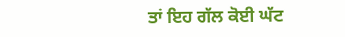ਤਾਂ ਇਹ ਗੱਲ ਕੋਈ ਘੱਟ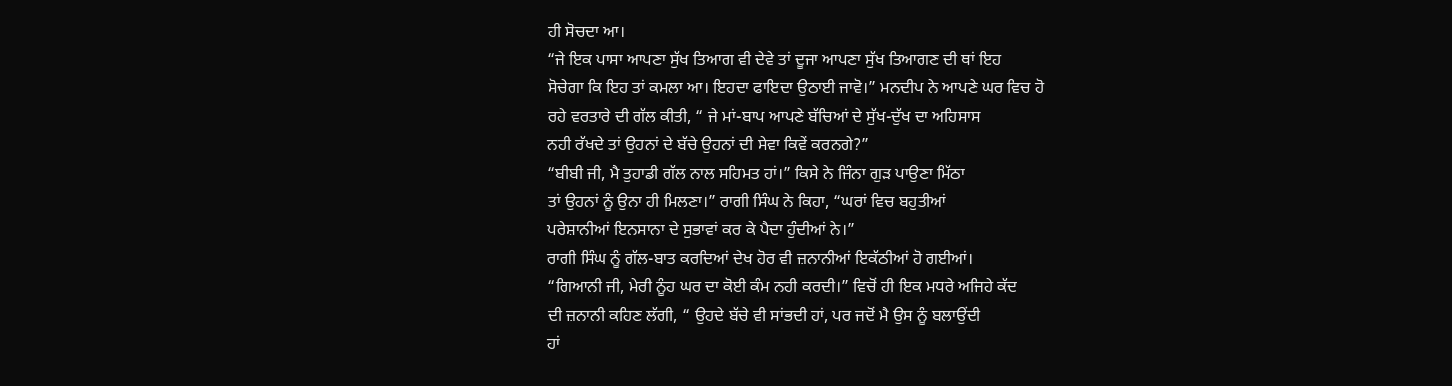ਹੀ ਸੋਚਦਾ ਆ।
“ਜੇ ਇਕ ਪਾਸਾ ਆਪਣਾ ਸੁੱਖ ਤਿਆਗ ਵੀ ਦੇਵੇ ਤਾਂ ਦੂਜਾ ਆਪਣਾ ਸੁੱਖ ਤਿਆਗਣ ਦੀ ਥਾਂ ਇਹ
ਸੋਚੇਗਾ ਕਿ ਇਹ ਤਾਂ ਕਮਲਾ ਆ। ਇਹਦਾ ਫਾਇਦਾ ਉਠਾਈ ਜਾਵੋ।” ਮਨਦੀਪ ਨੇ ਆਪਣੇ ਘਰ ਵਿਚ ਹੋ
ਰਹੇ ਵਰਤਾਰੇ ਦੀ ਗੱਲ ਕੀਤੀ, “ ਜੇ ਮਾਂ-ਬਾਪ ਆਪਣੇ ਬੱਚਿਆਂ ਦੇ ਸੁੱਖ-ਦੁੱਖ ਦਾ ਅਹਿਸਾਸ
ਨਹੀ ਰੱਖਦੇ ਤਾਂ ਉਹਨਾਂ ਦੇ ਬੱਚੇ ਉਹਨਾਂ ਦੀ ਸੇਵਾ ਕਿਵੇਂ ਕਰਨਗੇ?”
“ਬੀਬੀ ਜੀ, ਮੈ ਤੁਹਾਡੀ ਗੱਲ ਨਾਲ ਸਹਿਮਤ ਹਾਂ।” ਕਿਸੇ ਨੇ ਜਿੰਨਾ ਗੁੜ ਪਾਉਣਾ ਮਿੱਠਾ
ਤਾਂ ਉਹਨਾਂ ਨੂੰ ਉਨਾ ਹੀ ਮਿਲਣਾ।” ਰਾਗੀ ਸਿੰਘ ਨੇ ਕਿਹਾ, “ਘਰਾਂ ਵਿਚ ਬਹੁਤੀਆਂ
ਪਰੇਸ਼ਾਨੀਆਂ ਇਨਸਾਨਾ ਦੇ ਸੁਭਾਵਾਂ ਕਰ ਕੇ ਪੈਦਾ ਹੁੰਦੀਆਂ ਨੇ।”
ਰਾਗੀ ਸਿੰਘ ਨੂੰ ਗੱਲ-ਬਾਤ ਕਰਦਿਆਂ ਦੇਖ ਹੋਰ ਵੀ ਜ਼ਨਾਨੀਆਂ ਇਕੱਠੀਆਂ ਹੋ ਗਈਆਂ।
“ਗਿਆਨੀ ਜੀ, ਮੇਰੀ ਨੂੰਹ ਘਰ ਦਾ ਕੋਈ ਕੰਮ ਨਹੀ ਕਰਦੀ।” ਵਿਚੋਂ ਹੀ ਇਕ ਮਧਰੇ ਅਜਿਹੇ ਕੱਦ
ਦੀ ਜ਼ਨਾਨੀ ਕਹਿਣ ਲੱਗੀ, “ ਉਹਦੇ ਬੱਚੇ ਵੀ ਸਾਂਭਦੀ ਹਾਂ, ਪਰ ਜਦੋਂ ਮੈ ਉਸ ਨੂੰ ਬਲਾਉਂਦੀ
ਹਾਂ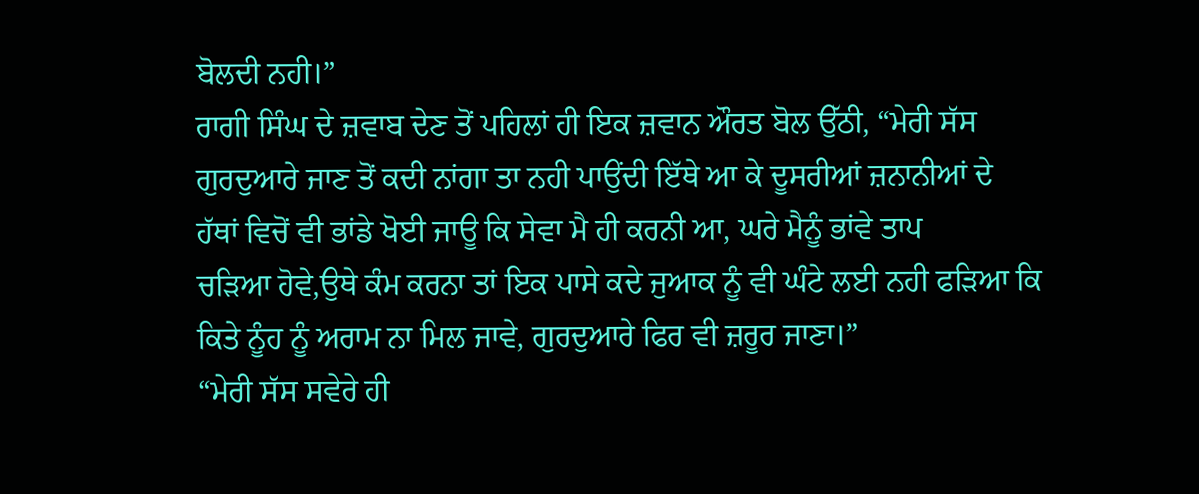ਬੋਲਦੀ ਨਹੀ।”
ਰਾਗੀ ਸਿੰਘ ਦੇ ਜ਼ਵਾਬ ਦੇਣ ਤੋਂ ਪਹਿਲਾਂ ਹੀ ਇਕ ਜ਼ਵਾਨ ਔਰਤ ਬੋਲ ਉੱਠੀ, “ਮੇਰੀ ਸੱਸ
ਗੁਰਦੁਆਰੇ ਜਾਣ ਤੋਂ ਕਦੀ ਨਾਂਗਾ ਤਾ ਨਹੀ ਪਾਉਂਦੀ ਇੱਥੇ ਆ ਕੇ ਦੂਸਰੀਆਂ ਜ਼ਨਾਨੀਆਂ ਦੇ
ਹੱਥਾਂ ਵਿਚੋਂ ਵੀ ਭਾਂਡੇ ਖੋਈ ਜਾਊ ਕਿ ਸੇਵਾ ਮੈ ਹੀ ਕਰਨੀ ਆ, ਘਰੇ ਮੈਨੂੰ ਭਾਂਵੇ ਤਾਪ
ਚੜਿਆ ਹੋਵੇ,ਉਥੇ ਕੰਮ ਕਰਨਾ ਤਾਂ ਇਕ ਪਾਸੇ ਕਦੇ ਜੁਆਕ ਨੂੰ ਵੀ ਘੰਟੇ ਲਈ ਨਹੀ ਫੜਿਆ ਕਿ
ਕਿਤੇ ਨੂੰਹ ਨੂੰ ਅਰਾਮ ਨਾ ਮਿਲ ਜਾਵੇ, ਗੁਰਦੁਆਰੇ ਫਿਰ ਵੀ ਜ਼ਰੂਰ ਜਾਣਾ।”
“ਮੇਰੀ ਸੱਸ ਸਵੇਰੇ ਹੀ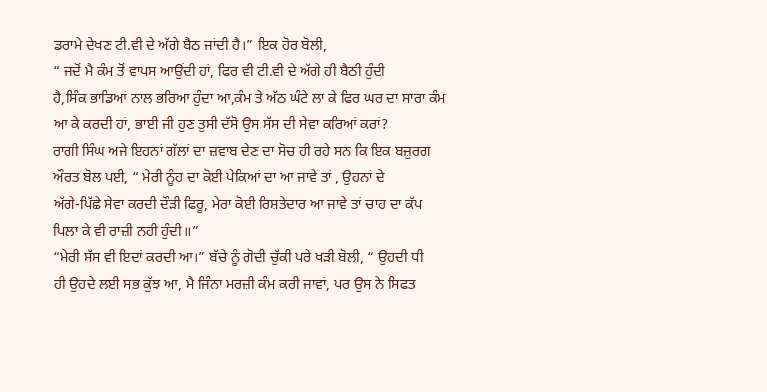ਡਰਾਮੇ ਦੇਖਣ ਟੀ.ਵੀ ਦੇ ਅੱਗੇ ਬੈਠ ਜਾਂਦੀ ਹੈ।” ਇਕ ਹੋਰ ਬੋਲੀ,
“ ਜਦੋਂ ਮੈ ਕੰਮ ਤੋਂ ਵਾਪਸ ਆਉਂਦੀ ਹਾਂ, ਫਿਰ ਵੀ ਟੀ.ਵੀ ਦੇ ਅੱਗੇ ਹੀ ਬੈਠੀ ਹੁੰਦੀ
ਹੈ,ਸਿੰਕ ਭਾਡਿਆਂ ਨਾਲ ਭਰਿਆ ਹੁੰਦਾ ਆ,ਕੰਮ ਤੇ ਅੱਠ ਘੰਟੇ ਲਾ ਕੇ ਫਿਰ ਘਰ ਦਾ ਸਾਰਾ ਕੰਮ
ਆ ਕੇ ਕਰਦੀ ਹਾਂ, ਭਾਈ ਜੀ ਹੁਣ ਤੁਸੀ ਦੱਸੋ ਉਸ ਸੱਸ ਦੀ ਸੇਵਾ ਕਰਿਆਂ ਕਰਾਂ?
ਰਾਗੀ ਸਿੰਘ ਅਜੇ ਇਹਨਾਂ ਗੱਲਾਂ ਦਾ ਜ਼ਵਾਬ ਦੇਣ ਦਾ ਸੋਚ ਹੀ ਰਹੇ ਸਨ ਕਿ ਇਕ ਬਜ਼ੁਰਗ
ਔਰਤ ਬੋਲ ਪਈ, “ ਮੇਰੀ ਨੂੰਹ ਦਾ ਕੋਈ ਪੇਕਿਆਂ ਦਾ ਆ ਜਾਵੇ ਤਾਂ , ਉਹਨਾਂ ਦੇ
ਅੱਗੇ-ਪਿੱਛੇ ਸੇਵਾ ਕਰਦੀ ਦੌੜੀ ਫਿਰੂ, ਮੇਰਾ ਕੋਈ ਰਿਸ਼ਤੇਦਾਰ ਆ ਜਾਵੇ ਤਾਂ ਚਾਹ ਦਾ ਕੱਪ
ਪਿਲਾ ਕੇ ਵੀ ਰਾਜ਼ੀ ਨਹੀ ਹੁੰਦੀ॥”
“ਮੇਰੀ ਸੱਸ ਵੀ ਇਦਾਂ ਕਰਦੀ ਆ।” ਬੱਚੇ ਨੂੰ ਗੋਦੀ ਚੁੱਕੀ ਪਰੇ ਖੜੀ ਬੋਲੀ, “ ਉਹਦੀ ਧੀ
ਹੀ ਉਹਦੇ ਲਈ ਸਭ ਕੁੱਝ ਆ, ਮੈ ਜਿੰਨਾ ਮਰਜ਼ੀ ਕੰਮ ਕਰੀ ਜਾਵਾਂ, ਪਰ ਉਸ ਨੇ ਸਿਫਤ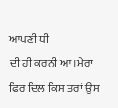ਆਪਣੀ ਧੀ
ਦੀ ਹੀ ਕਰਨੀ ਆ।ਮੇਰਾ ਫਿਰ ਦਿਲ ਕਿਸ ਤਰਾਂ ਉਸ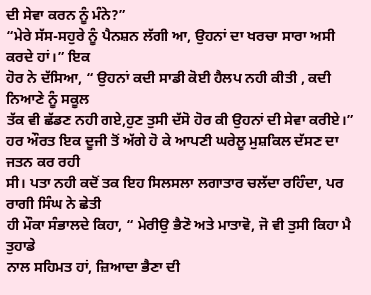ਦੀ ਸੇਵਾ ਕਰਨ ਨੂੰ ਮੰਨੇ?”
“ਮੇਰੇ ਸੱਸ-ਸਹੁਰੇ ਨੂੰ ਪੈਨਸ਼ਨ ਲੱਗੀ ਆ, ਉਹਨਾਂ ਦਾ ਖਰਚਾ ਸਾਰਾ ਅਸੀ ਕਰਦੇ ਹਾਂ।” ਇਕ
ਹੋਰ ਨੇ ਦੱਸਿਆ, “ ਉਹਨਾਂ ਕਦੀ ਸਾਡੀ ਕੋਈ ਹੈਲਪ ਨਹੀ ਕੀਤੀ , ਕਦੀ ਨਿਆਣੇ ਨੂੰ ਸਕੂਲ
ਤੱਕ ਵੀ ਛੱਡਣ ਨਹੀ ਗਏ,ਹੁਣ ਤੁਸੀ ਦੱਸੋ ਹੋਰ ਕੀ ਉਹਨਾਂ ਦੀ ਸੇਵਾ ਕਰੀਏ।”
ਹਰ ਔਰਤ ਇਕ ਦੂਜੀ ਤੋਂ ਅੱਗੇ ਹੋ ਕੇ ਆਪਣੀ ਘਰੇਲੂ ਮੁਸ਼ਕਿਲ ਦੱਸਣ ਦਾ ਜਤਨ ਕਰ ਰਹੀ
ਸੀ। ਪਤਾ ਨਹੀ ਕਦੋਂ ਤਕ ਇਹ ਸਿਲਸਲਾ ਲਗਾਤਾਰ ਚਲੱਦਾ ਰਹਿੰਦਾ, ਪਰ ਰਾਗੀ ਸਿੰਘ ਨੇ ਛੇਤੀ
ਹੀ ਮੌਕਾ ਸੰਭਾਲਦੇ ਕਿਹਾ, “ ਮੇਰੀਉ ਭੈਣੋ ਅਤੇ ਮਾਤਾਵੋ, ਜੋ ਵੀ ਤੁਸੀ ਕਿਹਾ ਮੈ ਤੁਹਾਡੇ
ਨਾਲ ਸਹਿਮਤ ਹਾਂ, ਜ਼ਿਆਦਾ ਭੈਣਾ ਦੀ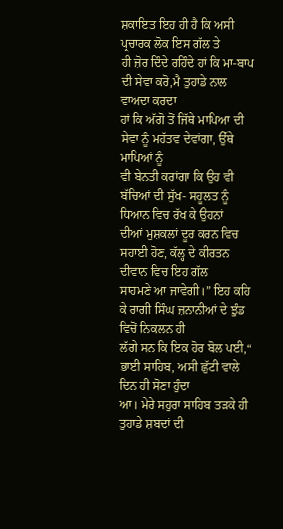ਸ਼ਕਾਇਤ ਇਹ ਹੀ ਹੈ ਕਿ ਅਸੀ ਪ੍ਰਚਾਰਕ ਲੋਕ ਇਸ ਗੱਲ ਤੇ
ਹੀ ਜ਼ੋਰ ਦਿੰਦੇ ਰਹਿੰਦੇ ਹਾਂ ਕਿ ਮਾ-ਬਾਪ ਦੀ ਸੇਵਾ ਕਰੋ,ਮੈ ਤੁਹਾਡੇ ਨਾਲ ਵਾਅਦਾ ਕਰਦਾ
ਹਾਂ ਕਿ ਅੱਗੋ ਤੋਂ ਜਿੱਥੇ ਮਾਪਿਆ ਦੀ ਸੇਵਾ ਨੂੰ ਮਹੱਤਵ ਦੇਵਾਂਗਾ, ਉੱਥੇ ਮਾਪਿਆਂ ਨੂੰ
ਵੀ ਬੇਨਤੀ ਕਰਾਂਗਾ ਕਿ ਉਹ ਵੀ ਬੱਚਿਆਂ ਦੀ ਸੁੱਖ- ਸਹੂਲਤ ਨੂੰ ਧਿਆਨ ਵਿਚ ਰੱਖ ਕੇ ਉਹਨਾਂ
ਦੀਆਂ ਮੁਸ਼ਕਲਾਂ ਦੂਰ ਕਰਨ ਵਿਚ ਸਹਾਈ ਹੋਣ, ਕੱਲ੍ਹ ਦੇ ਕੀਰਤਨ ਦੀਵਾਨ ਵਿਚ ਇਹ ਗੱਲ
ਸਾਹਮਣੇ ਆ ਜਾਵੇਗੀ।” ਇਹ ਕਹਿ ਕੇ ਰਾਗੀ ਸਿੰਘ ਜ਼ਨਾਨੀਆਂ ਦੇ ਝੁੰਡ ਵਿਚੋਂ ਨਿਕਲਨ ਹੀ
ਲੱਗੇ ਸਨ ਕਿ ਇਕ ਹੋਰ ਬੋਲ ਪਈ,“ ਭਾਈ ਸਾਹਿਬ, ਅਸੀ ਛੁੱਟੀ ਵਾਲੇ ਦਿਨ ਹੀ ਸੋਣਾ ਹੁੰਦਾ
ਆ। ਮੇਰੇ ਸਹੁਰਾ ਸਾਹਿਬ ਤੜਕੇ ਹੀ ਤੁਹਾਡੇ ਸ਼ਬਦਾਂ ਦੀ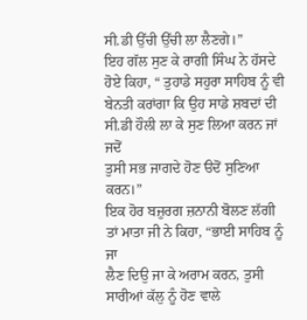ਸੀ.ਡੀ ਉੱਚੀ ਉੱਚੀ ਲਾ ਲੈਣਗੇ।”
ਇਹ ਗੱਲ ਸੁਣ ਕੇ ਰਾਗੀ ਸਿੰਘ ਨੇ ਹੱਸਦੇ ਹੋਏ ਕਿਹਾ, “ ਤੁਹਾਡੇ ਸਹੁਰਾ ਸਾਹਿਬ ਨੂੰ ਵੀ
ਬੇਨਤੀ ਕਰਾਂਗਾ ਕਿ ਉਹ ਸਾਡੇ ਸ਼ਬਦਾਂ ਦੀ ਸੀ.ਡੀ ਹੌਲੀ ਲਾ ਕੇ ਸੁਣ ਲਿਆ ਕਰਨ ਜਾਂ ਜਦੋਂ
ਤੁਸੀ ਸਭ ਜਾਗਦੇ ਹੋਣ ੳਦੋਂ ਸੁਣਿਆ ਕਰਨ।”
ਇਕ ਹੋਰ ਬਜ਼ੁਰਗ ਜ਼ਨਾਨੀ ਬੋਲਣ ਲੱਗੀ ਤਾਂ ਮਾਤਾ ਜੀ ਨੇ ਕਿਹਾ, “ਭਾਈ ਸਾਹਿਬ ਨੂੰ ਜਾ
ਲੈਣ ਦਿਉ ਜਾ ਕੇ ਅਰਾਮ ਕਰਨ, ਤੁਸੀ ਸਾਰੀਆਂ ਕੱਲੁ ਨੂੰ ਹੋਣ ਵਾਲੇ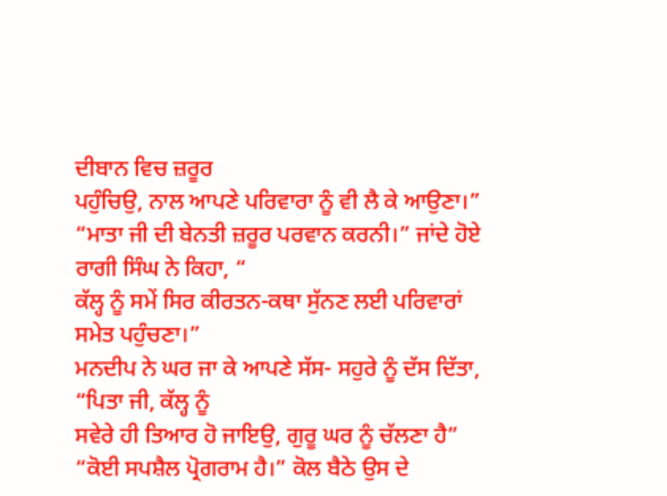ਦੀਬਾਨ ਵਿਚ ਜ਼ਰੂਰ
ਪਹੁੰਚਿਉ, ਨਾਲ ਆਪਣੇ ਪਰਿਵਾਰਾ ਨੂੰ ਵੀ ਲੈ ਕੇ ਆਉਣਾ।”
“ਮਾਤਾ ਜੀ ਦੀ ਬੇਨਤੀ ਜ਼ਰੂਰ ਪਰਵਾਨ ਕਰਨੀ।” ਜਾਂਦੇ ਹੋਏ ਰਾਗੀ ਸਿੰਘ ਨੇ ਕਿਹਾ, “
ਕੱਲ੍ਹ ਨੂੰ ਸਮੇਂ ਸਿਰ ਕੀਰਤਨ-ਕਥਾ ਸੁੱਨਣ ਲਈ ਪਰਿਵਾਰਾਂ ਸਮੇਤ ਪਹੁੰਚਣਾ।”
ਮਨਦੀਪ ਨੇ ਘਰ ਜਾ ਕੇ ਆਪਣੇ ਸੱਸ- ਸਹੁਰੇ ਨੂੰ ਦੱਸ ਦਿੱਤਾ, “ਪਿਤਾ ਜੀ, ਕੱਲ੍ਹ ਨੂੰ
ਸਵੇਰੇ ਹੀ ਤਿਆਰ ਹੋ ਜਾਇਉ, ਗੁਰੂ ਘਰ ਨੂੰ ਚੱਲਣਾ ਹੈ”
“ਕੋਈ ਸਪਸ਼ੈਲ ਪ੍ਰੋਗਰਾਮ ਹੈ।” ਕੋਲ ਬੈਠੇ ਉਸ ਦੇ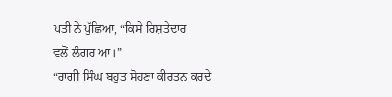ਪਤੀ ਨੇ ਪੁੱਛਿਆ, “ਕਿਸੇ ਰਿਸ਼ਤੇਦਾਰ
ਵਲੋਂ ਲੰਗਰ ਆ।”
“ਰਾਗੀ ਸਿੰਘ ਬਹੁਤ ਸੋਹਣਾ ਕੀਰਤਨ ਕਰਦੇ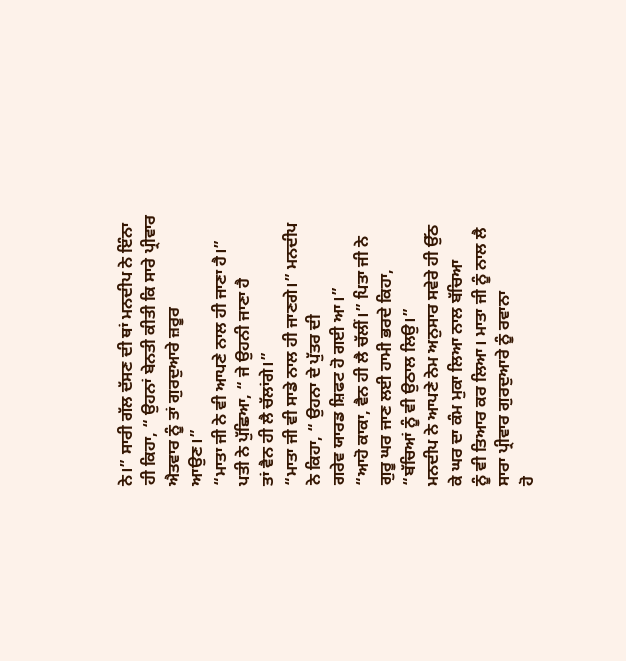ਨੇ।” ਸਾਰੀ ਗੱਲ ਦੱਸਣ ਦੀ ਥਾਂ ਮਨਦੀਪ ਨੇ ਇੰਨਾ
ਹੀ ਕਿਹਾ, “ ਉਹਨਾਂ ਬੇਨਤੀ ਕੀਤੀ ਕਿ ਸਾਰੇ ਪ੍ਰੀਵਾਰ ਐਤਵਾਰ ਨੂੰ ਤਾਂ ਗੁਰਦੁਆਰੇ ਜ਼ਰੂਰ
ਆਉਣ।”
“ਮਾਤਾ ਜੀ ਨੇ ਵੀ ਆਪਣੇ ਨਾਲ ਹੀ ਜਾਣਾ ਹੈ।” ਪਤੀ ਨੇ ਪੁੱਛਿਆ, “ ਜੇ ਉਹਨੀ ਜਾਣਾ ਹੈ
ਤਾਂ ਵੈਨ ਹੀ ਲੈ ਚੱਲਾਂਗੇ।”
“ਮਾਤਾ ਜੀ ਵੀ ਸਾਡੇ ਨਾਲ ਹੀ ਜਾਣਗੇ।” ਮਨਦੀਪ ਨੇ ਕਿਹਾ, “ ਉਹਨਾ ਦੇ ਪੁੱਤਰ ਦੀ
ਗਰੇਵ ਯਾਰਡ ਸ਼ਿਫਟ ਹੋ ਗਈ ਆ।”
“ਆਹੋ ਕਾਕਾ, ਵੈਨ ਹੀ ਲੈ ਚੱਲੀਂ।” ਪਿਤਾ ਜੀ ਨੇ ਗੁਰੂ ਘਰ ਜਾਣ ਲਈ ਹਾਮੀ ਭਰਦੇ ਕਿਹਾ,
“ਬੱਚਿਆਂ ਨੂੰ ਵੀ ਉਠਾਲ ਲਿਉ।”
ਮਨਦੀਪ ਨੇ ਆਪਣੇ ਨੇਮ ਅਨੁਸਾਰ ਸਵੇਰੇ ਹੀ ਉੱਠ ਕੇ ਘਰ ਦਾ ਕੰਮ ਮੁਕਾ ਲਿਆ ਨਾਲ ਬੱਚਿਆ
ਨੂੰ ਵੀ ਤਿਆਰ ਕਰ ਲਿਆ। ਮਾਤਾ ਜੀ ਨੂੰ ਨਾਲ ਲੈ ਸਾਰਾ ਪ੍ਰੀਵਾਰ ਗੁਰਦੁਆਰੇ ਨੂੰ ਰਵਾਨਾ
ਹੋ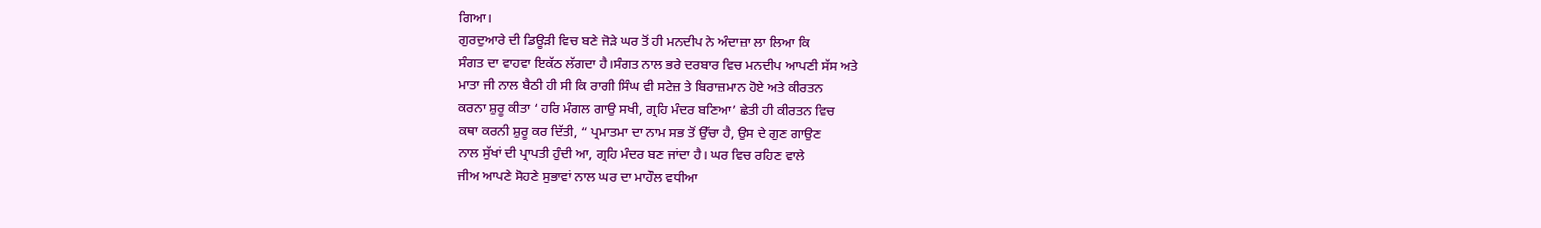ਗਿਆ।
ਗੁਰਦੁਆਰੇ ਦੀ ਡਿਊੜੀ ਵਿਚ ਬਣੇ ਜੋੜੇ ਘਰ ਤੋਂ ਹੀ ਮਨਦੀਪ ਨੇ ਅੰਦਾਜ਼ਾ ਲਾ ਲਿਆ ਕਿ
ਸੰਗਤ ਦਾ ਵਾਹਵਾ ਇਕੱਠ ਲੱਗਦਾ ਹੈ।ਸੰਗਤ ਨਾਲ ਭਰੇ ਦਰਬਾਰ ਵਿਚ ਮਨਦੀਪ ਆਪਣੀ ਸੱਸ ਅਤੇ
ਮਾਤਾ ਜੀ ਨਾਲ ਬੈਠੀ ਹੀ ਸੀ ਕਿ ਰਾਗੀ ਸਿੰਘ ਵੀ ਸਟੇਜ਼ ਤੇ ਬਿਰਾਜ਼ਮਾਨ ਹੋਏ ਅਤੇ ਕੀਰਤਨ
ਕਰਨਾ ਸ਼ੁਰੂ ਕੀਤਾ ‘ ਹਰਿ ਮੰਗਲ ਗਾਉ ਸਖੀ, ਗ੍ਰਹਿ ਮੰਦਰ ਬਣਿਆ’ ਛੇਤੀ ਹੀ ਕੀਰਤਨ ਵਿਚ
ਕਥਾ ਕਰਨੀ ਸ਼ੁਰੂ ਕਰ ਦਿੱਤੀ, “ ਪ੍ਰਮਾਤਮਾ ਦਾ ਨਾਮ ਸਭ ਤੋਂ ਉੱਚਾ ਹੈ, ਉਸ ਦੇ ਗੁਣ ਗਾਉਣ
ਨਾਲ ਸੁੱਖਾਂ ਦੀ ਪ੍ਰਾਪਤੀ ਹੁੰਦੀ ਆ, ਗ੍ਰਹਿ ਮੰਦਰ ਬਣ ਜਾਂਦਾ ਹੈ। ਘਰ ਵਿਚ ਰਹਿਣ ਵਾਲੇ
ਜੀਅ ਆਪਣੇ ਸੋਹਣੇ ਸੁਭਾਵਾਂ ਨਾਲ ਘਰ ਦਾ ਮਾਹੌਲ ਵਧੀਆ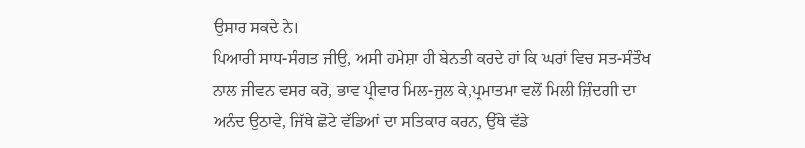ਉਸਾਰ ਸਕਦੇ ਨੇ।
ਪਿਆਰੀ ਸਾਧ-ਸੰਗਤ ਜੀਉ, ਅਸੀ ਹਮੇਸ਼ਾ ਹੀ ਬੇਨਤੀ ਕਰਦੇ ਹਾਂ ਕਿ ਘਰਾਂ ਵਿਚ ਸਤ-ਸੰਤੌਖ
ਨਾਲ ਜੀਵਨ ਵਸਰ ਕਰੋ, ਭਾਵ ਪ੍ਰੀਵਾਰ ਮਿਲ-ਜੁਲ ਕੇ,ਪ੍ਰਮਾਤਮਾ ਵਲੋਂ ਮਿਲੀ ਜ਼ਿੰਦਗੀ ਦਾ
ਅਨੰਦ ਉਠਾਵੇ, ਜਿੱਥੇ ਛੋਟੇ ਵੱਡਿਆਂ ਦਾ ਸਤਿਕਾਰ ਕਰਨ, ਉੱਥੇ ਵੱਡੇ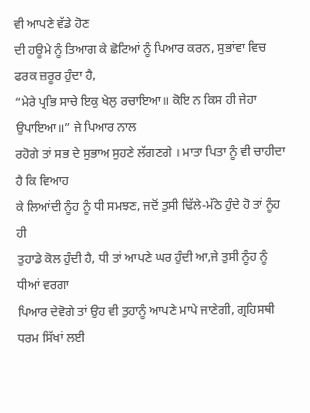ਵੀ ਆਪਣੇ ਵੱਡੇ ਹੋਣ
ਦੀ ਹਊਮੇ ਨੂੰ ਤਿਆਗ ਕੇ ਛੋਟਿਆਂ ਨੂੰ ਪਿਆਰ ਕਰਨ, ਸੁਭਾਂਵਾ ਵਿਚ ਫਰਕ ਜ਼ਰੂਰ ਹੁੰਦਾ ਹੈ,
“ਮੇਰੇ ਪ੍ਰਭਿ ਸਾਚੇ ਇਕੁ ਖੇਲੁ ਰਚਾਇਆ॥ ਕੋਇ ਨ ਕਿਸ ਹੀ ਜੇਹਾ ਉਪਾਇਆ॥” ਜੇ ਪਿਆਰ ਨਾਲ
ਰਹੋਗੇ ਤਾਂ ਸਭ ਦੇ ਸੁਭਾਅ ਸੁਹਣੇ ਲੱਗਣਗੇ । ਮਾਤਾ ਪਿਤਾ ਨੂੰ ਵੀ ਚਾਹੀਦਾ ਹੈ ਕਿ ਵਿਆਹ
ਕੇ ਲਿਆਂਦੀ ਨੂੰਹ ਨੂੰ ਧੀ ਸਮਝਣ, ਜਦੋਂ ਤੁਸੀ ਢਿੱਲੇ-ਮੱਠੇ ਹੁੰਦੇ ਹੋ ਤਾਂ ਨੂੰਹ ਹੀ
ਤੁਹਾਡੇ ਕੋਲ ਹੁੰਦੀ ਹੈ, ਧੀ ਤਾਂ ਆਪਣੇ ਘਰ ਹੁੰਦੀ ਆ,ਜੇ ਤੁਸੀ ਨੂੰਹ ਨੂੰ ਧੀਆਂ ਵਰਗਾ
ਪਿਆਰ ਦੇਵੋਗੇ ਤਾਂ ਉਹ ਵੀ ਤੁਹਾਨੂੰ ਆਪਣੇ ਮਾਪੇ ਜਾਣੇਗੀ, ਗ੍ਰਹਿਸਥੀ ਧਰਮ ਸਿੱਖਾਂ ਲਈ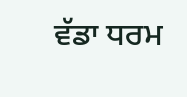ਵੱਡਾ ਧਰਮ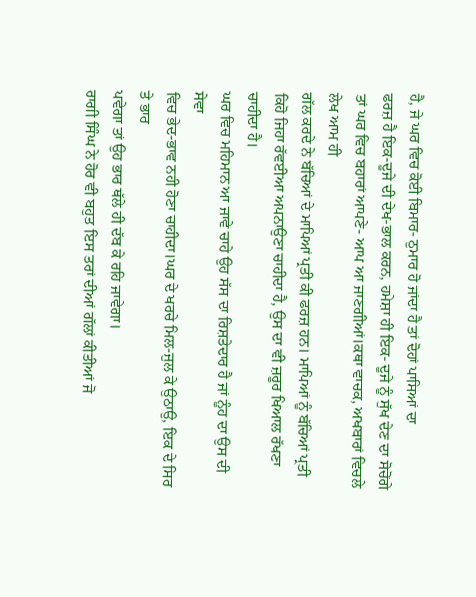ਹੈ, ਜੇ ਘਰ ਵਿਚ ਕੋਈ ਬਿਮਾਰ- ਠੁਮਾਰ ਹੋ ਜਾਂਦਾ ਹੈ ਤਾਂ ਦੋਹਾਂ ਪਾਸਿਆਂ ਦਾ
ਫਰਜ਼ ਹੈ ਇਕ-ਦੂਜੇ ਦੀ ਦੇਖ-ਭਾਲ ਕਰਨ, ਹਮੇਸ਼ਾ ਹੀ ਇਕ- ਦੂਜੇ ਨੂੰ ਸੁੱਖ ਦੇਣ ਦਾ ਸੋਚੋਂਗੇ
ਤਾਂ ਘਰ ਵਿਚ ਬਹਾਰਾਂ ਆਪਣੇ- ਆਪ ਆ ਜਾਣਗੀਆਂ।ਕਥਾ ਵਾਚਕ, ਅਖਬਾਰਾਂ ਵਿਚਲੇ ਲੇਖ ਆਮ ਹੀ
ਗੱਲ ਕਰਦੇ ਨੇ ਬੱਚਿਆਂ ਦੇ ਮਾਪਿਆਂ ਪ੍ਰਤੀ ਕੀ ਫਰਜ਼ ਹਨ। ਮਾਪਿਆਂ ਨੂੰ ਬੱਚਿਆਂ ਪ੍ਰਤੀ
ਕਿਹੋ ਜਿਹਾ ਰੱਵਈਆ ਅਪਨਾਉਣਾ ਚਾਹੀਦਾ ਹੈ, ਉਸ ਦਾ ਵੀ ਜ਼ਰੂਰ ਖਿਆਲ ਰੱਖਣਾ ਚਾਹੀਦਾ ਹੈ।
ਘਰ ਵਿਚ ਮਹਿਮਾਨ ਆ ਜਾਵੇ ਚਾਹੇ ਉਹ ਸੱਸ ਦਾ ਰਿਸ਼ਤੇਦਾਰ ਹੈ ਜਾਂ ਨੂੰਹ ਦਾ ਉਸ ਦੀ ਸੇਵਾ
ਵਿਚ ਭੇਦ-ਭਾਵ ਨਹੀ ਹੋਣਾ ਚਾਹੀਦਾ।ਘਰ ਦੇ ਖਰਚੇ ਮਿਲ-ਜੁਲ ਕੇ ਉਠਾਉ, ਇਕ ਦੇ ਸਿਰ ਤੇ ਭਾਰ
ਪਵੇਗਾ ਤਾਂ ਉਹ ਭਾਰ ਥੱਲੇ ਹੀ ਦੱਬ ਕੇ ਰਹਿ ਜਾਵੇਗਾ।
ਰਾਗੀ ਸਿੰਘ ਨੇ ਹੋਰ ਵੀ ਬਹੁਤ ਇਸ ਤਰਾਂ ਦੀਆਂ ਗੱਲਾਂ ਕੀਤੀਆਂ ਜੋ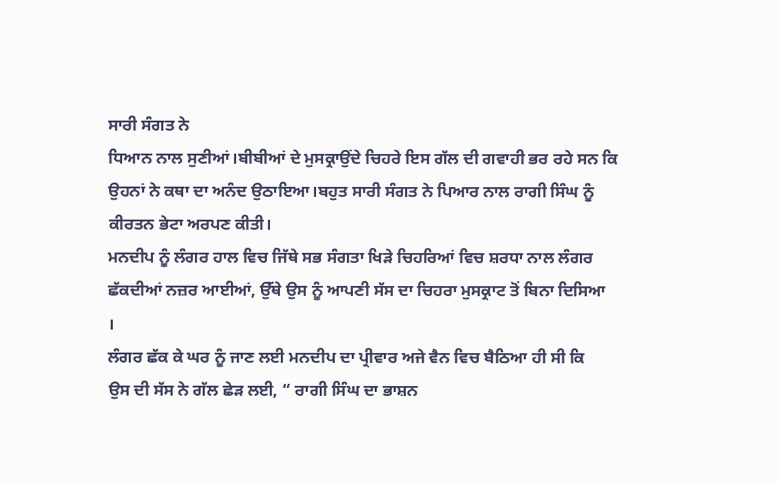ਸਾਰੀ ਸੰਗਤ ਨੇ
ਧਿਆਨ ਨਾਲ ਸੁਣੀਆਂ।ਬੀਬੀਆਂ ਦੇ ਮੁਸਕ੍ਰਾਉਂਦੇ ਚਿਹਰੇ ਇਸ ਗੱਲ ਦੀ ਗਵਾਹੀ ਭਰ ਰਹੇ ਸਨ ਕਿ
ਉਹਨਾਂ ਨੇ ਕਥਾ ਦਾ ਅਨੰਦ ਉਠਾਇਆ।ਬਹੁਤ ਸਾਰੀ ਸੰਗਤ ਨੇ ਪਿਆਰ ਨਾਲ ਰਾਗੀ ਸਿੰਘ ਨੂੰ
ਕੀਰਤਨ ਭੇਟਾ ਅਰਪਣ ਕੀਤੀ।
ਮਨਦੀਪ ਨੂੰ ਲੰਗਰ ਹਾਲ ਵਿਚ ਜਿੱਥੇ ਸਭ ਸੰਗਤਾ ਖਿੜੇ ਚਿਹਰਿਆਂ ਵਿਚ ਸ਼ਰਧਾ ਨਾਲ ਲੰਗਰ
ਛੱਕਦੀਆਂ ਨਜ਼ਰ ਆਈਆਂ, ਉੱਥੇ ਉਸ ਨੂੰ ਆਪਣੀ ਸੱਸ ਦਾ ਚਿਹਰਾ ਮੁਸਕ੍ਰਾਟ ਤੋਂ ਬਿਨਾ ਦਿਸਿਆ
।
ਲੰਗਰ ਛੱਕ ਕੇ ਘਰ ਨੂੰ ਜਾਣ ਲਈ ਮਨਦੀਪ ਦਾ ਪ੍ਰੀਵਾਰ ਅਜੇ ਵੈਨ ਵਿਚ ਬੈਠਿਆ ਹੀ ਸੀ ਕਿ
ਉਸ ਦੀ ਸੱਸ ਨੇ ਗੱਲ ਛੇੜ ਲਈ, “ ਰਾਗੀ ਸਿੰਘ ਦਾ ਭਾਸ਼ਨ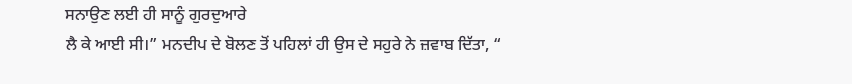ਸਨਾਉਣ ਲਈ ਹੀ ਸਾਨੂੰ ਗੁਰਦੁਆਰੇ
ਲੈ ਕੇ ਆਈ ਸੀ।” ਮਨਦੀਪ ਦੇ ਬੋਲਣ ਤੋਂ ਪਹਿਲਾਂ ਹੀ ਉਸ ਦੇ ਸਹੁਰੇ ਨੇ ਜ਼ਵਾਬ ਦਿੱਤਾ, “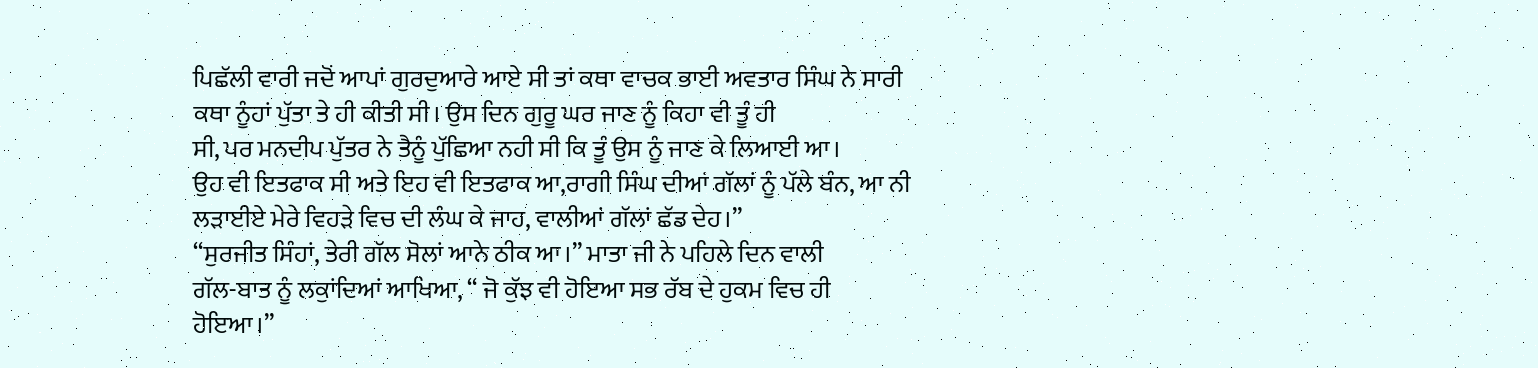ਪਿਛੱਲੀ ਵਾਰੀ ਜਦੋਂ ਆਪਾਂ ਗੁਰਦੁਆਰੇ ਆਏ ਸੀ ਤਾਂ ਕਥਾ ਵਾਚਕ ਭਾਈ ਅਵਤਾਰ ਸਿੰਘ ਨੇ ਸਾਰੀ
ਕਥਾ ਨੂੰਹਾਂ ਪੁੱਤਾ ਤੇ ਹੀ ਕੀਤੀ ਸੀ। ਉਸ ਦਿਨ ਗੁਰੂ ਘਰ ਜਾਣ ਨੂੰ ਕਿਹਾ ਵੀ ਤੂੰ ਹੀ
ਸੀ, ਪਰ ਮਨਦੀਪ ਪੁੱਤਰ ਨੇ ਤੈਨੂੰ ਪੁੱਛਿਆ ਨਹੀ ਸੀ ਕਿ ਤੂੰ ਉਸ ਨੂੰ ਜਾਣ ਕੇ ਲਿਆਈ ਆ।
ਉਹ ਵੀ ਇਤਫਾਕ ਸੀ ਅਤੇ ਇਹ ਵੀ ਇਤਫਾਕ ਆ,ਰਾਗੀ ਸਿੰਘ ਦੀਆਂ ਗੱਲਾਂ ਨੂੰ ਪੱਲੇ ਬੰਨ, ਆ ਨੀ
ਲੜਾਈਏ ਮੇਰੇ ਵਿਹੜੇ ਵਿਚ ਦੀ ਲੰਘ ਕੇ ਜਾਹ, ਵਾਲੀਆਂ ਗੱਲਾਂ ਛੱਡ ਦੇਹ।”
“ਸੁਰਜੀਤ ਸਿੰਹਾਂ, ਤੇਰੀ ਗੱਲ ਸੋਲਾਂ ਆਨੇ ਠੀਕ ਆ।” ਮਾਤਾ ਜੀ ਨੇ ਪਹਿਲੇ ਦਿਨ ਵਾਲੀ
ਗੱਲ-ਬਾਤ ਨੂੰ ਲਕੁਾਂਦਿਆਂ ਆਖਿਆ, “ ਜੋ ਕੁੱਝ ਵੀ ਹੋਇਆ ਸਭ ਰੱਬ ਦੇ ਹੁਕਮ ਵਿਚ ਹੀ
ਹੋਇਆ।”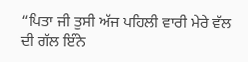“ਪਿਤਾ ਜੀ ਤੁਸੀ ਅੱਜ ਪਹਿਲੀ ਵਾਰੀ ਮੇਰੇ ਵੱਲ ਦੀ ਗੱਲ ਇੰਨੇ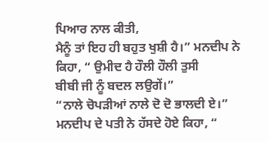ਪਿਆਰ ਨਾਲ ਕੀਤੀ,
ਮੈਨੂੰ ਤਾਂ ਇਹ ਹੀ ਬਹੁਤ ਖੁਸ਼ੀ ਹੈ।” ਮਨਦੀਪ ਨੇ ਕਿਹਾ, “ ਉਮੀਦ ਹੈ ਹੌਲੀ ਹੌਲੀ ਤੁਸੀ
ਬੀਬੀ ਜੀ ਨੂੰ ਬਦਲ ਲਉਗੇਂ।”
“ਨਾਲੇ ਚੋਪੜੀਆਂ ਨਾਲੇ ਦੋ ਦੋ ਭਾਲਦੀ ਏ।” ਮਨਦੀਪ ਦੇ ਪਤੀ ਨੇ ਹੱਸਦੇ ਹੋਏ ਕਿਹਾ, “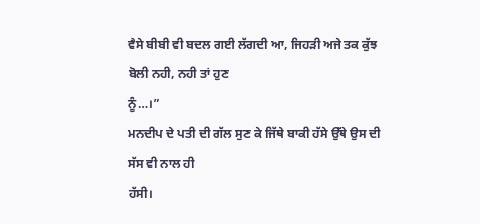ਵੈਸੇ ਬੀਬੀ ਵੀ ਬਦਲ ਗਈ ਲੱਗਦੀ ਆ, ਜਿਹੜੀ ਅਜੇ ਤਕ ਕੁੱਝ ਬੋਲੀ ਨਹੀ, ਨਹੀ ਤਾਂ ਹੁਣ
ਨੂੰ…।”
ਮਨਦੀਪ ਦੇ ਪਤੀ ਦੀ ਗੱਲ ਸੁਣ ਕੇ ਜਿੱਥੇ ਬਾਕੀ ਹੱਸੇ ਉੱਥੇ ਉਸ ਦੀ ਸੱਸ ਵੀ ਨਾਲ ਹੀ
ਹੱਸੀ।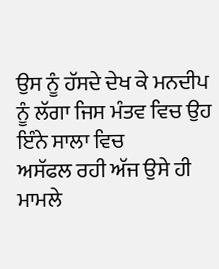ਉਸ ਨੂੰ ਹੱਸਦੇ ਦੇਖ ਕੇ ਮਨਦੀਪ ਨੂੰ ਲੱਗਾ ਜਿਸ ਮੰਤਵ ਵਿਚ ਉਹ ਇੰਨੇ ਸਾਲਾ ਵਿਚ
ਅਸੱਫਲ ਰਹੀ ਅੱਜ ਉਸੇ ਹੀ ਮਾਮਲੇ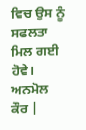ਵਿਚ ਉਸ ਨੂੰ ਸਫਲਤਾ ਮਿਲ ਗਈ ਹੋਵੇ।
ਅਨਮੋਲ ਕੌਰ |